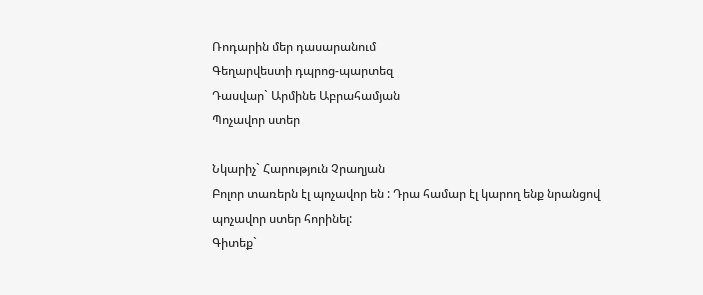Ռոդարին մեր դասարանում
Գեղարվեստի դպրոց-պարտեզ
Դասվար` Արմինե Աբրահամյան
Պոչավոր ստեր

Նկարիչ` Հարություն Չրաղյան
Բոլոր տառերն էլ պոչավոր են : Դրա համար էլ կարող ենք նրանցով
պոչավոր ստեր հորինել:
Գիտեք`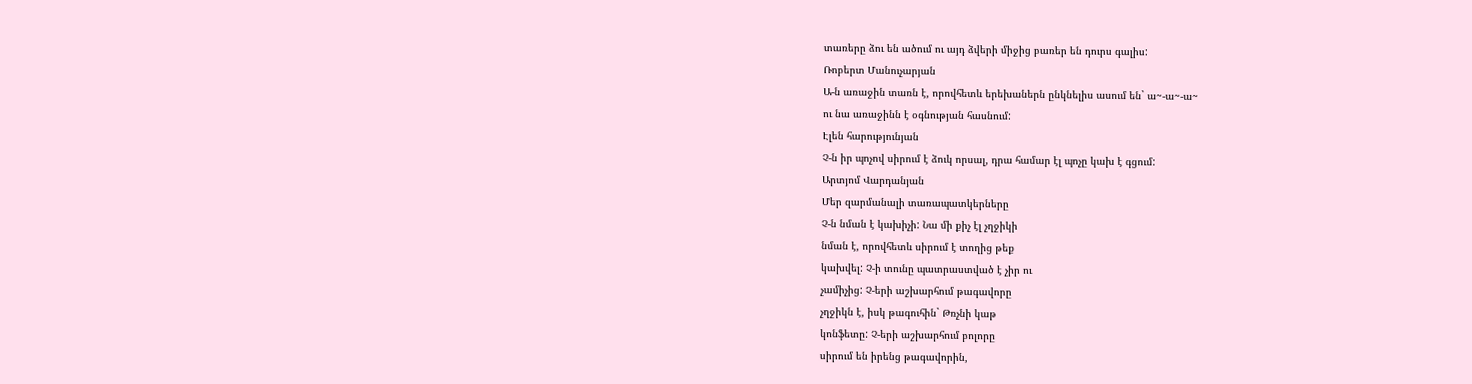տառերը ձու են ածում ու այդ ձվերի միջից բառեր են դուրս գալիս:
Ռոբերտ Մանուչարյան
Ա-ն առաջին տառն է, որովհետև երեխաներն ընկնելիս ասում են` ա~-ա~-ա~
ու նա առաջինն է օգնության հասնում:
Էլեն հարությունյան
Չ-ն իր պոչով սիրում է ձուկ որսալ, դրա համար էլ պոչը կախ է գցում:
Արտյոմ Վարդանյան
Մեր զարմանալի տառապատկերները
Չ-ն նման է կախիչի: Նա մի քիչ էլ չղջիկի
նման է, որովհետև սիրում է տողից թեք
կախվել: Չ-ի տունը պատրաստված է չիր ու
չամիչից: Չ-երի աշխարհում թագավորը
չղջիկն է, իսկ թագուհին` Թռչնի կաթ
կոնֆետը: Չ-երի աշխարհում բոլորը
սիրում են իրենց թագավորին,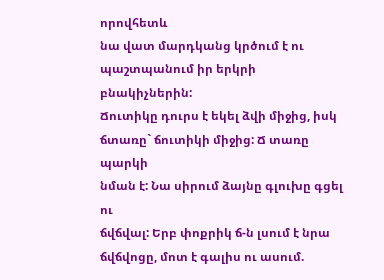որովհետև
նա վատ մարդկանց կրծում է ու
պաշտպանում իր երկրի բնակիչներին:
Ճուտիկը դուրս է եկել ձվի միջից, իսկ ճտառը` ճուտիկի միջից: Ճ տառը պարկի
նման է: Նա սիրում ձայնը գլուխը գցել ու
ճվճվալ: Երբ փոքրիկ ճ-ն լսում է նրա
ճվճվոցը, մոտ է գալիս ու ասում.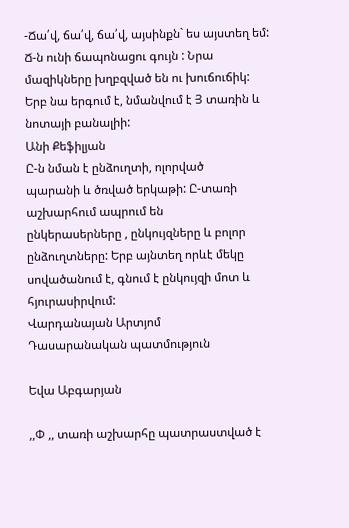-Ճա՛վ, ճա՛վ, ճա՛վ, այսինքն` ես այստեղ եմ:
Ճ-ն ունի ճապոնացու գույն : Նրա
մազիկները խղբզված են ու խուճուճիկ:
Երբ նա երգում է, նմանվում է Յ տառին և
նոտայի բանալիի:
Անի Քեֆիլյան
Ը-ն նման է ընձուղտի, ոլորված
պարանի և ծռված երկաթի: Ը-տառի
աշխարհում ապրում են
ընկերասերները , ընկույզները և բոլոր
ընձուղտները: Երբ այնտեղ որևէ մեկը
սովածանում է, գնում է ընկույզի մոտ և
հյուրասիրվում:
Վարդանայան Արտյոմ
Դասարանական պատմություն

Եվա Աբգարյան

,,Փ ,, տառի աշխարհը պատրաստված է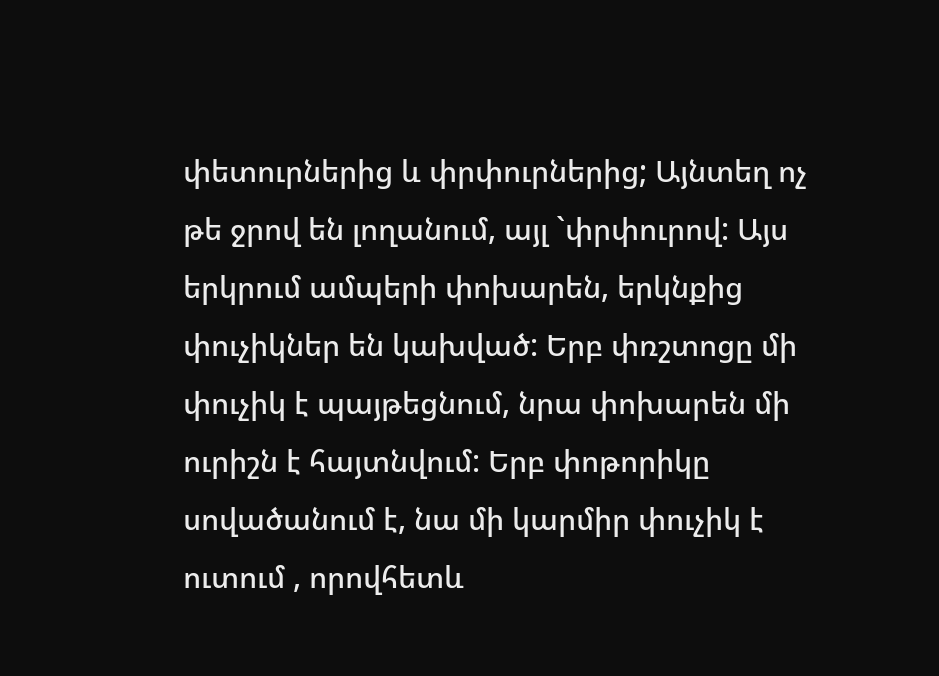փետուրներից և փրփուրներից; Այնտեղ ոչ
թե ջրով են լողանում, այլ `փրփուրով: Այս
երկրում ամպերի փոխարեն, երկնքից
փուչիկներ են կախված: Երբ փռշտոցը մի
փուչիկ է պայթեցնում, նրա փոխարեն մի
ուրիշն է հայտնվում: Երբ փոթորիկը
սովածանում է, նա մի կարմիր փուչիկ է
ուտում , որովհետև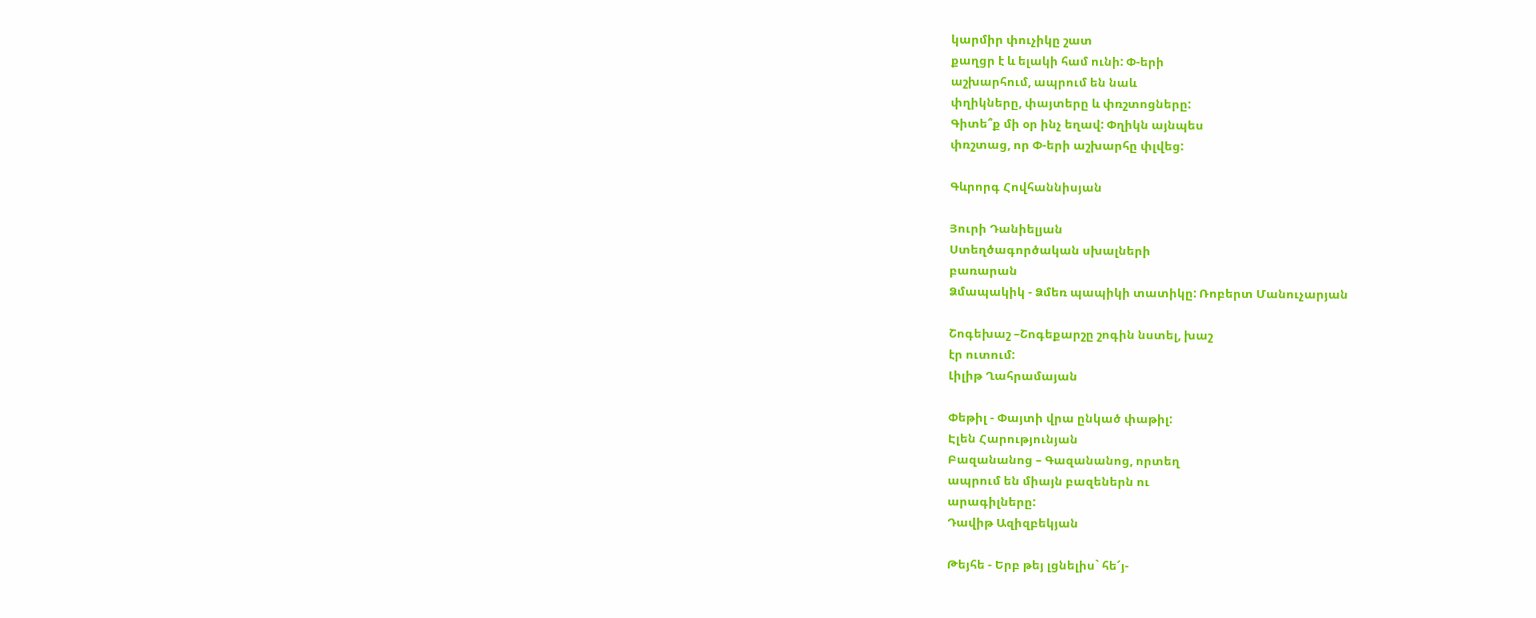կարմիր փուչիկը շատ
քաղցր է և ելակի համ ունի: Փ-երի
աշխարհում, ապրում են նաև
փղիկները, փայտերը և փռշտոցները:
Գիտե՞ք մի օր ինչ եղավ: Փղիկն այնպես
փռշտաց, որ Փ-երի աշխարհը փլվեց:

Գևրորգ Հովհաննիսյան

Յուրի Դանիելյան
Ստեղծագործական սխալների
բառարան
Ձմապակիկ - Ձմեռ պապիկի տատիկը: Ռոբերտ Մանուչարյան

Շոգեխաշ –Շոգեքարշը շոգին նստել, խաշ
էր ուտում:
Լիլիթ Ղահրամայան

Փեթիլ - Փայտի վրա ընկած փաթիլ:
Էլեն Հարությունյան
Բազանանոց – Գազանանոց, որտեղ
ապրում են միայն բազեներն ու
արագիլները:
Դավիթ Ազիզբեկյան

Թեյհե - Երբ թեյ լցնելիս` հե՜յ-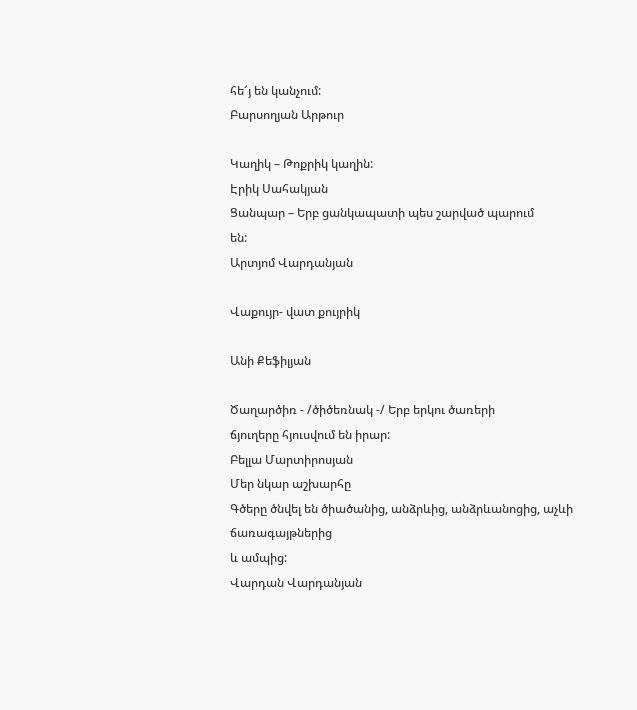հե՜յ են կանչում:
Բարսողյան Արթուր

Կաղիկ – Թոքրիկ կաղին:
Էրիկ Սահակյան
Ցանպար – Երբ ցանկապատի պես շարված պարում
են:
Արտյոմ Վարդանյան

Վաքույր- վատ քույրիկ

Անի Քեֆիլյան

Ծաղարծիռ - /ծիծեռնակ -/ Երբ երկու ծառերի
ճյուղերը հյուսվում են իրար:
Բելլա Մարտիրոսյան
Մեր նկար աշխարհը
Գծերը ծնվել են ծիածանից, անձրևից, անձրևանոցից, աչևի ճառագայթներից
և ամպից:
Վարդան Վարդանյան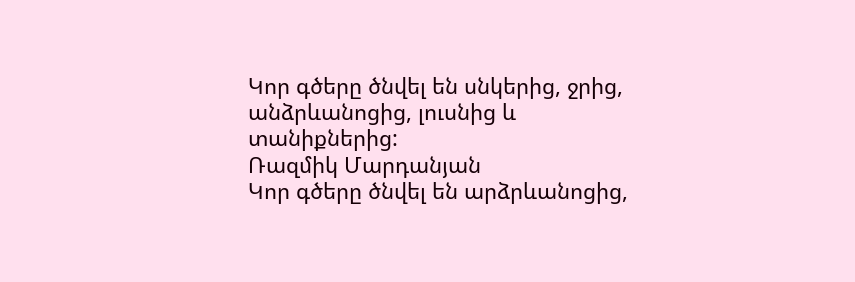Կոր գծերը ծնվել են սնկերից, ջրից, անձրևանոցից, լուսնից և տանիքներից:
Ռազմիկ Մարդանյան
Կոր գծերը ծնվել են արձրևանոցից,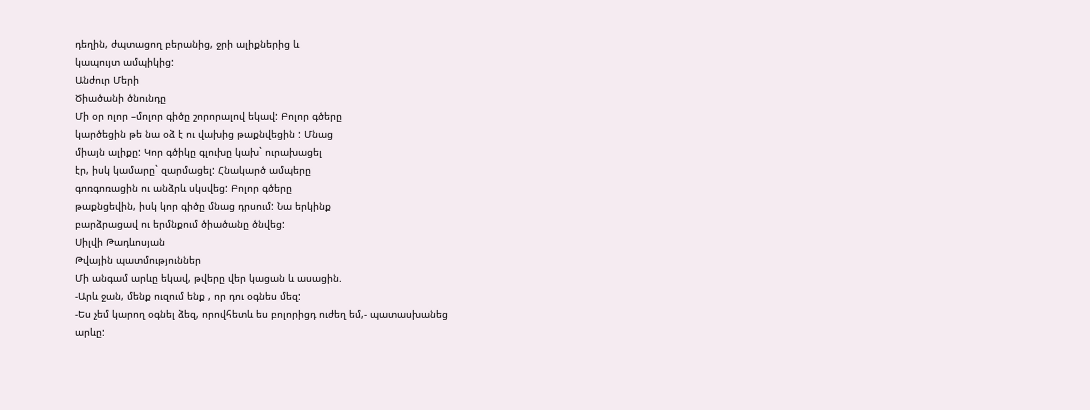դեղին, ժպտացող բերանից, ջրի ալիքներից և
կապույտ ամպիկից:
Անժուր Մերի
Ծիածանի ծնունդը
Մի օր ոլոր –մոլոր գիծը շորորալով եկավ: Բոլոր գծերը
կարծեցին թե նա օձ է ու վախից թաքնվեցին : Մնաց
միայն ալիքը: Կոր գծիկը գլուխը կախ` ուրախացել
էր, իսկ կամարը` զարմացել: Հնակարծ ամպերը
գոռգոռացին ու անձրև սկսվեց: Բոլոր գծերը
թաքնցեվին, իսկ կոր գիծը մնաց դրսում: Նա երկինք
բարձրացավ ու երմնքում ծիածանը ծնվեց:
Սիլվի Թադևոսյան
Թվային պատմություններ
Մի անգամ արևը եկավ, թվերը վեր կացան և ասացին.
-Արև ջան, մենք ուզում ենք , որ դու օգնես մեզ:
-Ես չեմ կարող օգնել ձեզ, որովհետև ես բոլորիցդ ուժեղ եմ,- պատասխանեց
արևը: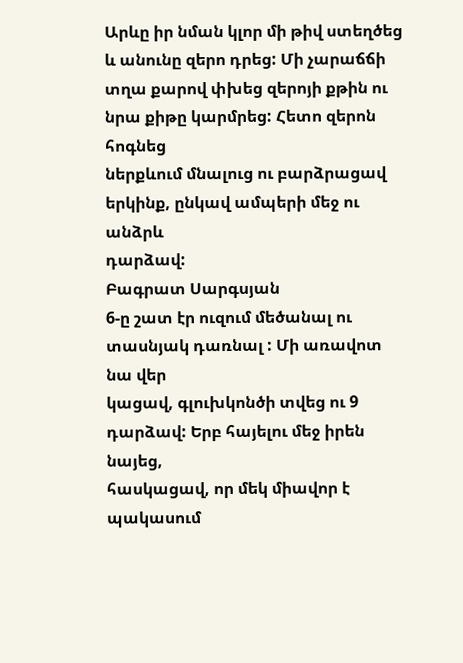Արևը իր նման կլոր մի թիվ ստեղծեց և անունը զերո դրեց: Մի չարաճճի
տղա քարով փխեց զերոյի քթին ու նրա քիթը կարմրեց: Հետո զերոն հոգնեց
ներքևում մնալուց ու բարձրացավ երկինք, ընկավ ամպերի մեջ ու անձրև
դարձավ:
Բագրատ Սարգսյան
6-ը շատ էր ուզում մեծանալ ու տասնյակ դառնալ : Մի առավոտ նա վեր
կացավ, գլուխկոնծի տվեց ու 9 դարձավ: Երբ հայելու մեջ իրեն նայեց,
հասկացավ, որ մեկ միավոր է պակասում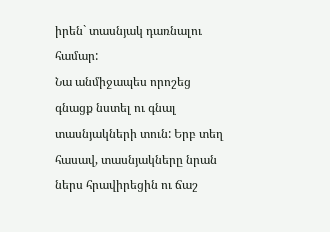իրեն` տասնյակ դառնալու համար:
Նա անմիջապես որոշեց գնացք նստել ու գնալ տասնյակների տուն: Երբ տեղ
հասավ, տասնյակները նրան ներս հրավիրեցին ու ճաշ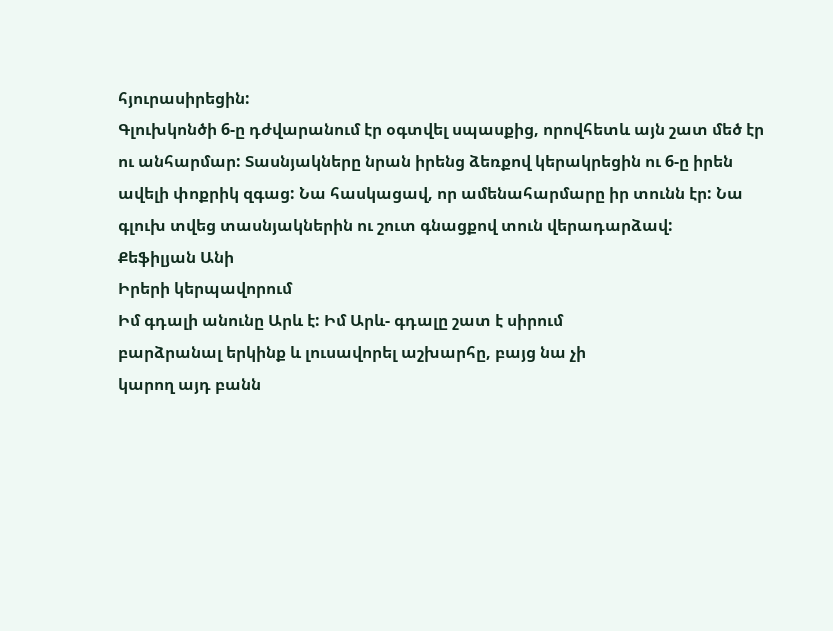հյուրասիրեցին:
Գլուխկոնծի 6-ը դժվարանում էր օգտվել սպասքից, որովհետև այն շատ մեծ էր
ու անհարմար: Տասնյակները նրան իրենց ձեռքով կերակրեցին ու 6-ը իրեն
ավելի փոքրիկ զգաց: Նա հասկացավ, որ ամենահարմարը իր տունն էր: Նա
գլուխ տվեց տասնյակներին ու շուտ գնացքով տուն վերադարձավ:
Քեֆիլյան Անի
Իրերի կերպավորում
Իմ գդալի անունը Արև է: Իմ Արև- գդալը շատ է սիրում
բարձրանալ երկինք և լուսավորել աշխարհը, բայց նա չի
կարող այդ բանն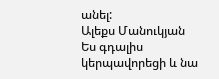անել:
Ալեքս Մանուկյան
Ես գդալիս կերպավորեցի և նա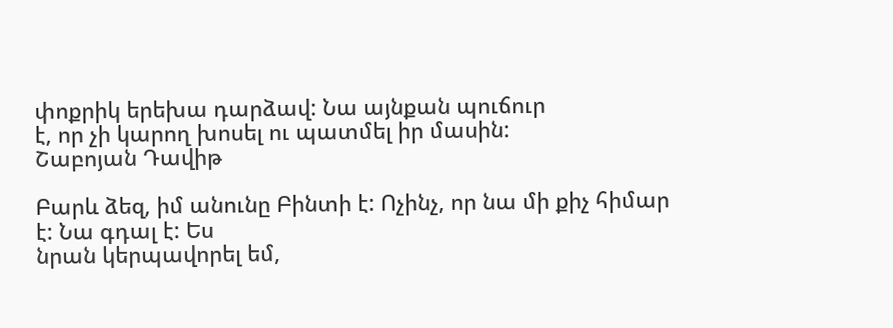փոքրիկ երեխա դարձավ: Նա այնքան պուճուր
է, որ չի կարող խոսել ու պատմել իր մասին:
Շաբոյան Դավիթ

Բարև ձեզ, իմ անունը Բինտի է: Ոչինչ, որ նա մի քիչ հիմար է: Նա գդալ է: Ես
նրան կերպավորել եմ,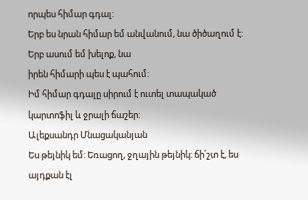որպես հիմար գդալ:
Երբ ես նրան հիմար եմ անվանում, նա ծիծաղում է: Երբ ասում եմ խելոք, նա
իրեն հիմարի պես է պահում:
Իմ հիմար գդալը սիրում է ուտել տապակած կարտոֆիլ և ջրալի ճաշեր:
Ալեքսանդր Մնացականյան
Ես թեյնիկ եմ: Եռացող, ջղային թեյնիկ: ճի՛շտ է, ես այդքան էլ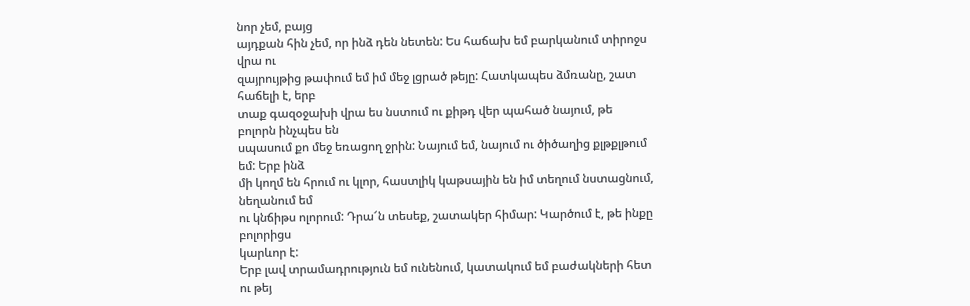նոր չեմ, բայց
այդքան հին չեմ, որ ինձ դեն նետեն: Ես հաճախ եմ բարկանում տիրոջս վրա ու
զայրույթից թափում եմ իմ մեջ լցրած թեյը: Հատկապես ձմռանը, շատ հաճելի է, երբ
տաք գազօջախի վրա ես նստում ու քիթդ վեր պահած նայում, թե բոլորն ինչպես են
սպասում քո մեջ եռացող ջրին: Նայում եմ, նայում ու ծիծաղից քլթքլթում եմ: Երբ ինձ
մի կողմ են հրում ու կլոր, հաստլիկ կաթսային են իմ տեղում նստացնում, նեղանում եմ
ու կնճիթս ոլորում: Դրա՜ն տեսեք, շատակեր հիմար: Կարծում է, թե ինքը բոլորիցս
կարևոր է:
Երբ լավ տրամադրություն եմ ունենում, կատակում եմ բաժակների հետ ու թեյ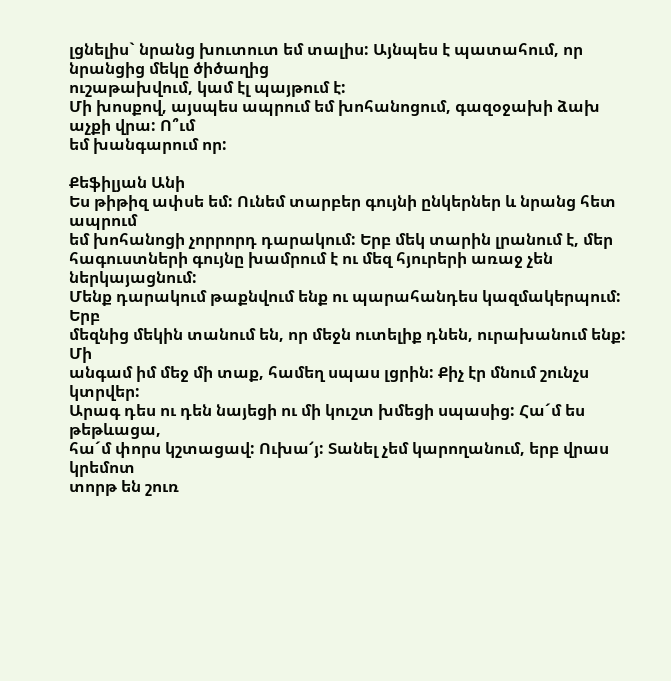լցնելիս` նրանց խուտուտ եմ տալիս: Այնպես է պատահում, որ նրանցից մեկը ծիծաղից
ուշաթախվում, կամ էլ պայթում է:
Մի խոսքով, այսպես ապրում եմ խոհանոցում, գազօջախի ձախ աչքի վրա: Ո՞ւմ
եմ խանգարում որ:

Քեֆիլյան Անի
Ես թիթիզ ափսե եմ: Ունեմ տարբեր գույնի ընկերներ և նրանց հետ ապրում
եմ խոհանոցի չորրորդ դարակում: Երբ մեկ տարին լրանում է, մեր
հագուստների գույնը խամրում է ու մեզ հյուրերի առաջ չեն ներկայացնում:
Մենք դարակում թաքնվում ենք ու պարահանդես կազմակերպում: Երբ
մեզնից մեկին տանում են, որ մեջն ուտելիք դնեն, ուրախանում ենք: Մի
անգամ իմ մեջ մի տաք, համեղ սպաս լցրին: Քիչ էր մնում շունչս կտրվեր:
Արագ դես ու դեն նայեցի ու մի կուշտ խմեցի սպասից: Հա´մ ես թեթևացա,
հա´մ փորս կշտացավ: Ուխա՜յ: Տանել չեմ կարողանում, երբ վրաս կրեմոտ
տորթ են շուռ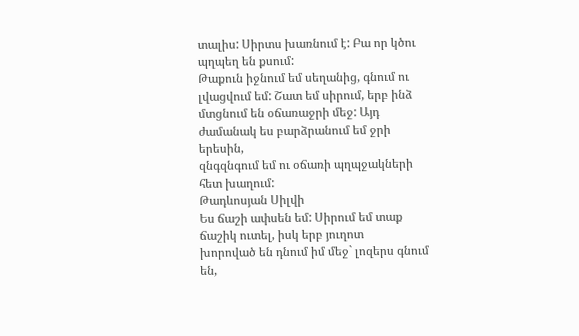տալիս: Սիրտս խառնում է: Բա որ կծու պղպեղ են քսում:
Թաքուն իջնում եմ սեղանից, գնում ու լվացվում եմ: Շատ եմ սիրում, երբ ինձ
մտցնում են օճառաջրի մեջ: Այդ ժամանակ ես բարձրանում եմ ջրի երեսին,
զնգզնգում եմ ու օճառի պղպջակների հետ խաղում:
Թադևոսյան Սիլվի
Ես ճաշի ափսեն եմ: Սիրում եմ տաք ճաշիկ ուտել, իսկ երբ յուղոտ
խորոված են դնում իմ մեջ` լոզերս գնում են,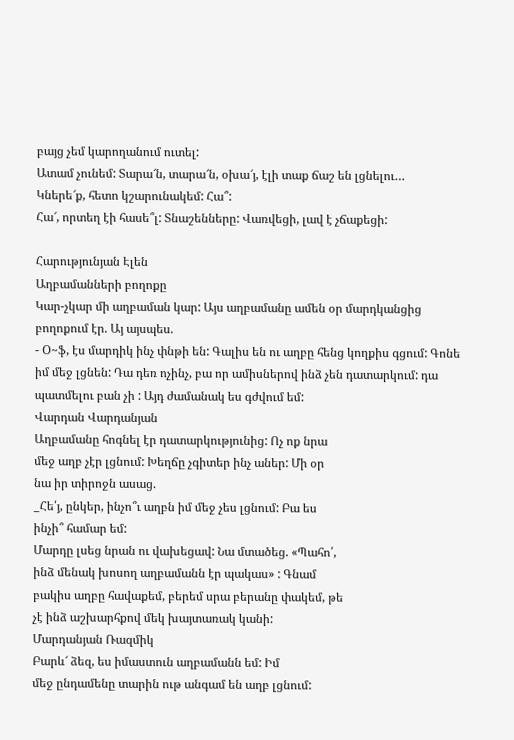բայց չեմ կարողանում ուտել:
Ատամ չունեմ: Տարա՜ն, տարա՜ն, օխա՜յ, էլի տաք ճաշ են լցնելու…
Կներե՜ք, հետո կշարունակեմ: Հա՞:
Հա՜, որտեղ էի հասե՞լ: Տնաշենները: Վառվեցի, լավ է չճաքեցի:

Հարությունյան Էլեն
Աղբամանների բողոքը
Կար-չկար մի աղբաման կար: Այս աղբամանը ամեն օր մարդկանցից
բողոքում էր. Այ այսպես.
- Օ~ֆ, էս մարդիկ ինչ փնթի են: Գալիս են ու աղբը հենց կողքիս գցում: Գոնե
իմ մեջ լցնեն: Դա դեռ ոչինչ, բա որ ամիսներով ինձ չեն դատարկում: դա
պատմելու բան չի : Այդ ժամանակ ես գժվում եմ:
Վարդան Վարդանյան
Աղբամանը հոգնել էր դատարկությունից: Ոչ ոք նրա
մեջ աղբ չէր լցնում: Խեղճը չգիտեր ինչ աներ: Մի օր
նա իր տիրոջն ասաց.
_Հե՛յ, ընկեր, ինչո՞ւ աղբն իմ մեջ չես լցնում: Բա ես
ինչի՞ համար եմ:
Մարդը լսեց նրան ու վախեցավ: Նա մտածեց. «Պահո՛,
ինձ մենակ խոսող աղբամանն էր պակաս» : Գնամ
բակիս աղբը հավաքեմ, բերեմ սրա բերանը փակեմ, թե
չէ ինձ աշխարհքով մեկ խայտառակ կանի:
Մարդանյան Ռազմիկ
Բարև՜ ձեզ, ես իմաստուն աղբամանն եմ: Իմ
մեջ ընդամենը տարին ութ անգամ են աղբ լցնում: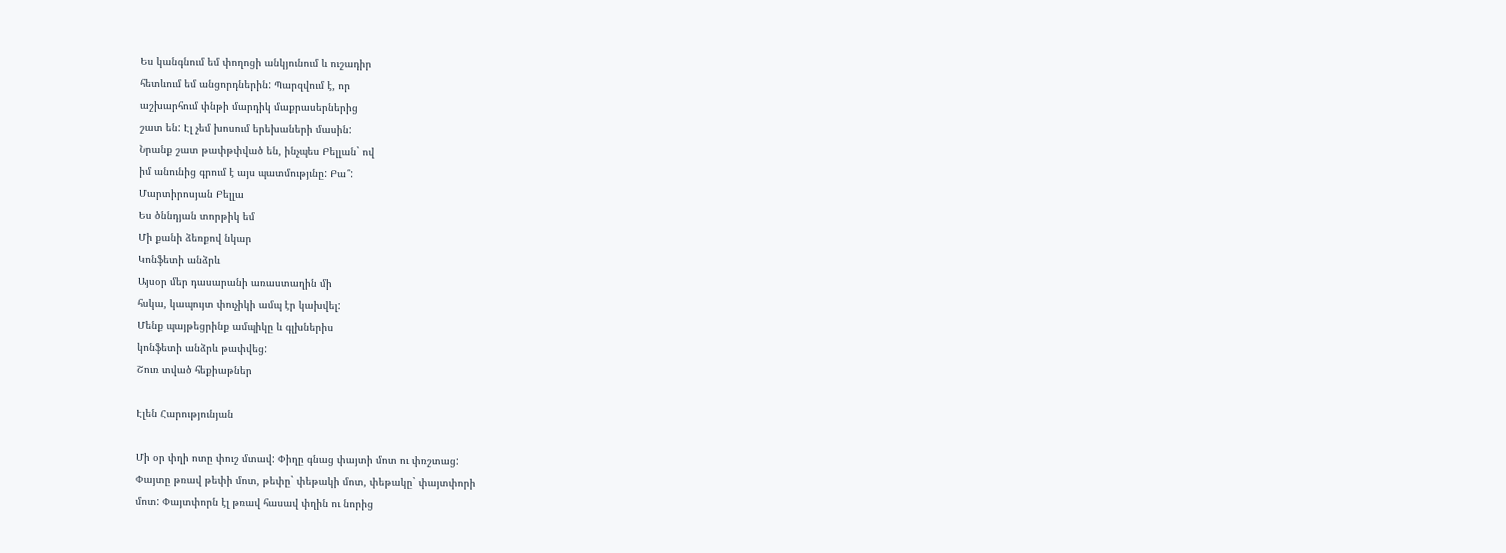Ես կանգնում եմ փողոցի անկյունում և ուշադիր
հետևում եմ անցորդներին: Պարզվում է, որ
աշխարհում փնթի մարդիկ մաքրասերներից
շատ են: Էլ չեմ խոսում երեխաների մասին:
Նրանք շատ թափթփված են, ինչպես Բելլան` ով
իմ անունից գրում է այս պատմությւնը: Բա՞:
Մարտիրոսյան Բելլա
Ես ծննդյան տորթիկ եմ
Մի քանի ձեռքով նկար
Կոնֆետի անձրև
Այսօր մեր դասարանի առաստաղին մի
հսկա, կապույտ փուչիկի ամպ էր կախվել:
Մենք պայթեցրինք ամպիկը և գլխներիս
կոնֆետի անձրև թափվեց:
Շուռ տված հեքիաթներ

Էլեն Հարությունյան

Մի օր փղի ոտը փուշ մտավ: Փիղը գնաց փայտի մոտ ու փռշտաց:
Փայտը թռավ թեփի մոտ, թեփը` փեթակի մոտ, փեթակը` փայտփորի
մոտ: Փայտփորն էլ թռավ հասավ փղին ու նորից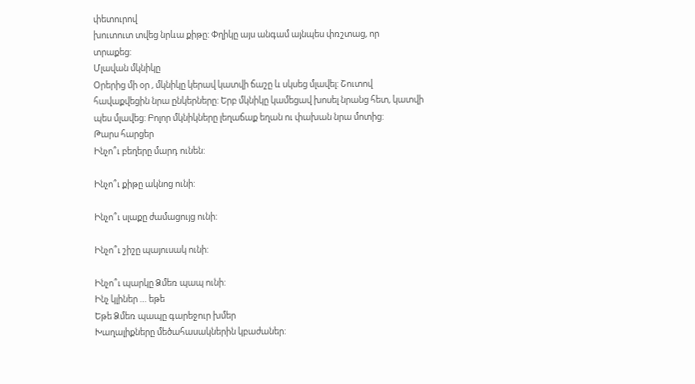փետուրով
խուտուտ տվեց նրևա քիթը: Փղիկը այս անգամ այնպես փռշտաց, որ
տրաքեց:
Մլավան մկնիկը
Օրերից մի օր , մկնիկը կերավ կատվի ճաշը և սկսեց մլավել: Շուտով
հավաքվեցին նրա ընկերները: Երբ մկնիկը կամեցավ խոսել նրանց հետ, կատվի
պես մլավեց: Բոլոր մկնիկները լեղաճաք եղան ու փախան նրա մոտից:
Թարս հարցեր
Ինչո՞ւ բեղերը մարդ ունեն:

Ինչո՞ւ քիթը ակնոց ունի:

Ինչո՞ւ սլաքը ժամացույց ունի:

Ինչո՞ւ շիշը պայուսակ ունի:

Ինչո՞ւ պարկը Ձմեռ պապ ունի:
Ինչ կլիներ … եթե
Եթե Ձմեռ պապը գարեջուր խմեր
Խաղալիքները մեծահասակներին կբաժաներ: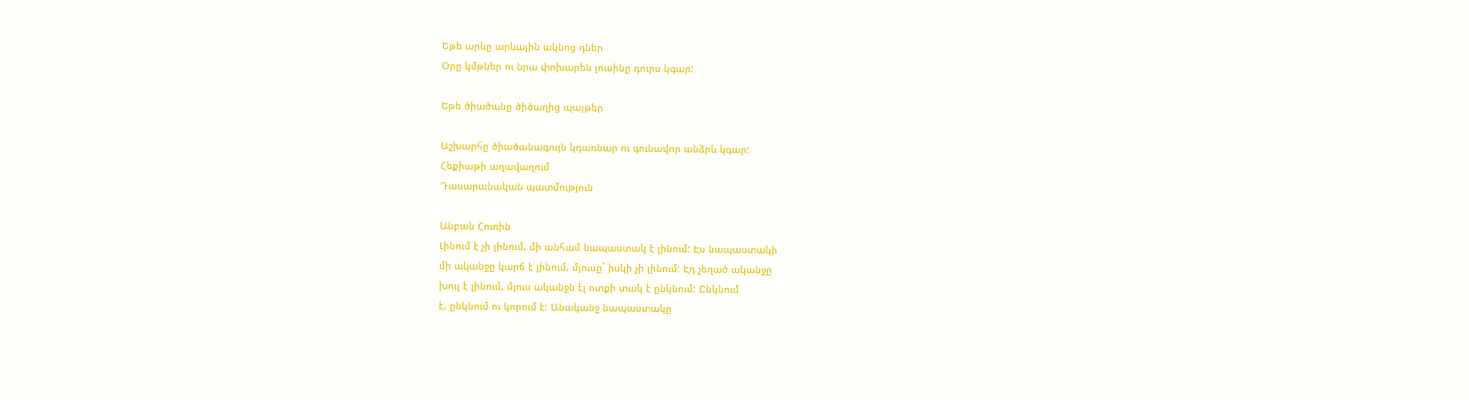Եթե արևը արևային ակնոց դներ
Օրը կմթներ ու նրա փոխարեն լուսինը դուրս կգար:

Եթե ծիածանը ծիծաղից պայթեր

Աշխարհը ծիածանագույն կդառնար ու գունավոր անձրև կգար:
Հեքիաթի աղավաղում
Դասարանական պատմություն

Անբան Հուռին
Լինում է չի լինում, մի անհամ նապաստակ է լինում: Էս նապաստակի
մի ականջը կարճ է լինում, մյուսը` իսկի չի լինում: Էդ չեղած ականջը
խուլ է լինում, մյուս ականջն էլ ոտքի տակ է ընկնում: Ընկնում
է, ընկնում ու կորում է: Անականջ նապաստակը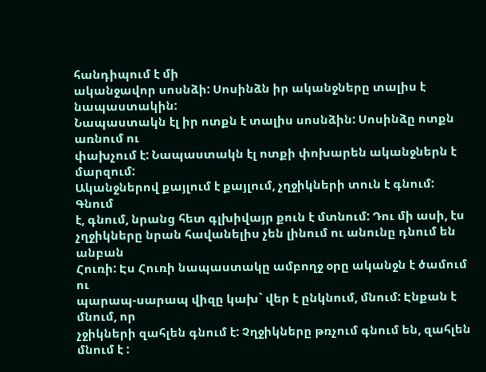հանդիպում է մի
ականջավոր սոսնձի: Սոսինձն իր ականջները տալիս է նապաստակին:
Նապաստակն էլ իր ոտքն է տալիս սոսնձին: Սոսինձը ոտքն առնում ու
փախչում է: Նապաստակն էլ ոտքի փոխարեն ականջներն է մարզում:
Ականջներով քայլում է քայլում, չղջիկների տուն է գնում: Գնում
է, գնում, նրանց հետ գլխիվայր քուն է մտնում: Դու մի ասի, էս
չղջիկները նրան հավանելիս չեն լինում ու անունը դնում են անբան
Հուռի: Էս Հուռի նապաստակը ամբողջ օրը ականջն է ծամում ու
պարապ-սարապ վիզը կախ` վեր է ընկնում, մնում: Էնքան է մնում, որ
չջիկների զահլեն գնում է: Չղջիկները թռչում գնում են, զահլեն մնում է :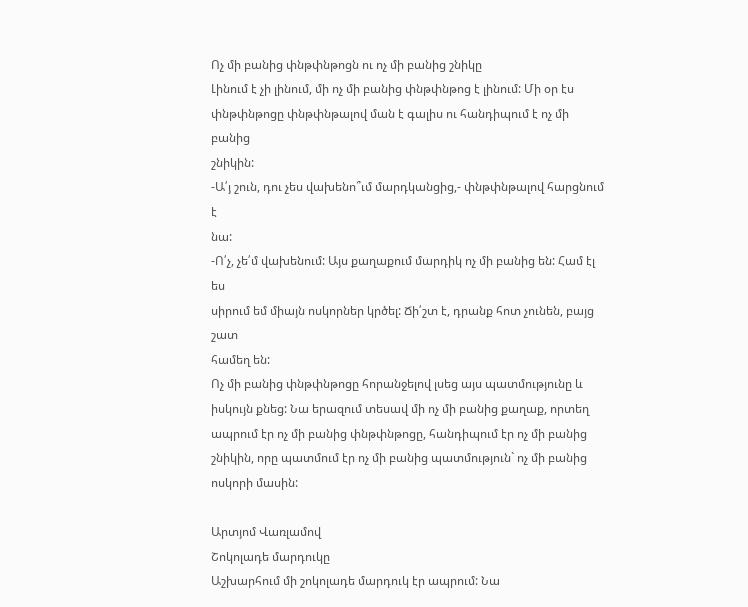Ոչ մի բանից փնթփնթոցն ու ոչ մի բանից շնիկը
Լինում է չի լինում, մի ոչ մի բանից փնթփնթոց է լինում: Մի օր էս
փնթփնթոցը փնթփնթալով ման է գալիս ու հանդիպում է ոչ մի բանից
շնիկին:
-Ա՛յ շուն, դու չես վախենո՞ւմ մարդկանցից,- փնթփնթալով հարցնում է
նա:
-Ո՛չ, չե՛մ վախենում: Այս քաղաքում մարդիկ ոչ մի բանից են: Համ էլ ես
սիրում եմ միայն ոսկորներ կրծել: Ճի՛շտ է, դրանք հոտ չունեն, բայց շատ
համեղ են:
Ոչ մի բանից փնթփնթոցը հորանջելով լսեց այս պատմությունը և
իսկույն քնեց: Նա երազում տեսավ մի ոչ մի բանից քաղաք, որտեղ
ապրում էր ոչ մի բանից փնթփնթոցը, հանդիպում էր ոչ մի բանից
շնիկին, որը պատմում էր ոչ մի բանից պատմություն` ոչ մի բանից
ոսկորի մասին:

Արտյոմ Վառլամով
Շոկոլադե մարդուկը
Աշխարհում մի շոկոլադե մարդուկ էր ապրում: Նա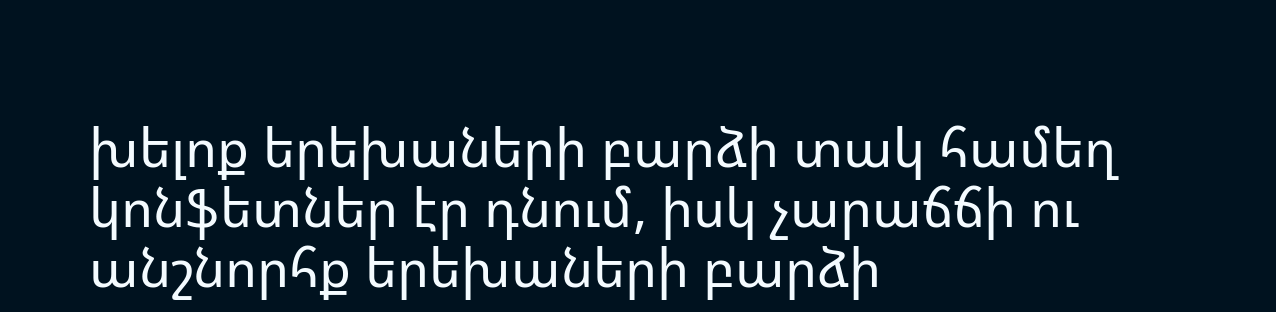խելոք երեխաների բարձի տակ համեղ
կոնֆետներ էր դնում, իսկ չարաճճի ու անշնորհք երեխաների բարձի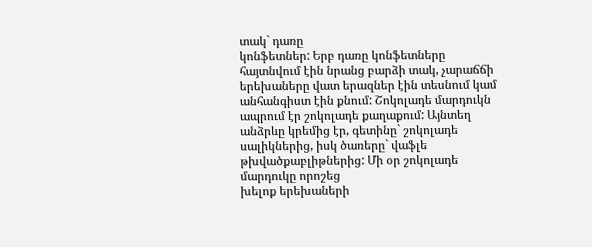տակ` դառը
կոնֆետներ: Երբ դառը կոնֆետները հայտնվում էին նրանց բարձի տակ, չարաճճի
երեխաները վատ երազներ էին տեսնում կամ անհանգիստ էին քնում: Շոկոլադե մարդուկն
ապրում էր շոկոլադե քաղաքում: Այնտեղ անձրևը կրեմից էր, գետինը` շոկոլադե
սալիկներից, իսկ ծառերը` վաֆլե թխվածքաբլիթներից: Մի օր շոկոլադե մարդուկը որոշեց
խելոք երեխաների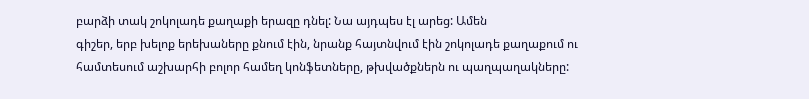բարձի տակ շոկոլադե քաղաքի երազը դնել: Նա այդպես էլ արեց: Ամեն
գիշեր, երբ խելոք երեխաները քնում էին, նրանք հայտնվում էին շոկոլադե քաղաքում ու
համտեսում աշխարհի բոլոր համեղ կոնֆետները, թխվածքներն ու պաղպաղակները: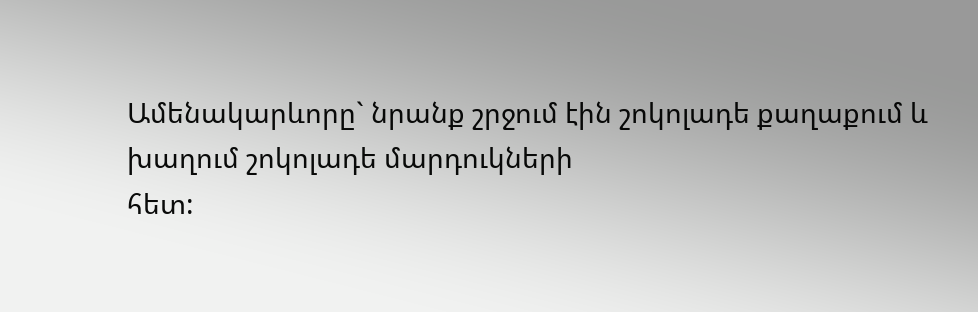Ամենակարևորը` նրանք շրջում էին շոկոլադե քաղաքում և խաղում շոկոլադե մարդուկների
հետ: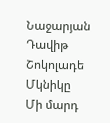Նաջարյան Դավիթ
Շոկոլադե Մկնիկը
Մի մարդ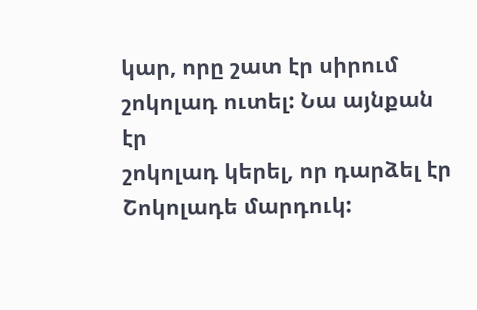կար, որը շատ էր սիրում շոկոլադ ուտել: Նա այնքան էր
շոկոլադ կերել, որ դարձել էր Շոկոլադե մարդուկ: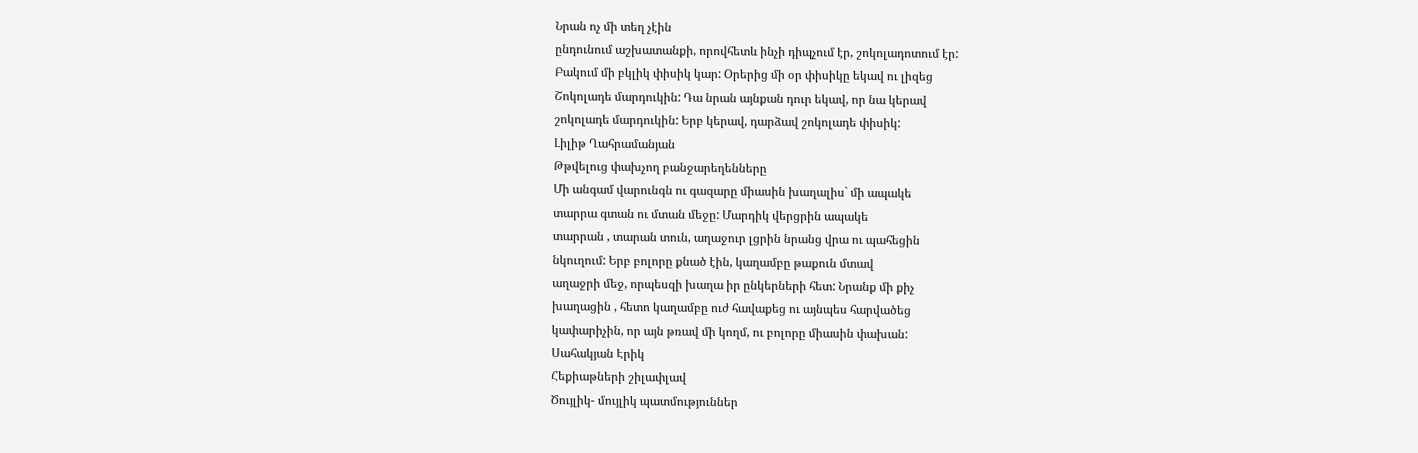Նրան ոչ մի տեղ չէին
ընդունում աշխատանքի, որովհետև ինչի դիպչում էր, շոկոլադոտում էր:
Բակում մի բկլիկ փիսիկ կար: Օրերից մի օր փիսիկը եկավ ու լիզեց
Շոկոլադե մարդուկին: Դա նրան այնքան դուր եկավ, որ նա կերավ
շոկոլադե մարդուկին: Երբ կերավ, դարձավ շոկոլադե փիսիկ:
Լիլիթ Ղահրամանյան
Թթվելուց փախչող բանջարեղենները
Մի անգամ վարունգն ու գազարը միասին խաղալիս` մի ապակե
տարրա գտան ու մտան մեջը: Մարդիկ վերցրին ապակե
տարրան , տարան տուն, աղաջուր լցրին նրանց վրա ու պահեցին
նկուղում: Երբ բոլորը քնած էին, կաղամբը թաքուն մտավ
աղաջրի մեջ, որպեսզի խաղա իր ընկերների հետ: Նրանք մի քիչ
խաղացին , հետո կաղամբը ուժ հավաքեց ու այնպես հարվածեց
կափարիչին, որ այն թռավ մի կողմ, ու բոլորը միասին փախան:
Սահակյան Էրիկ
Հեքիաթների շիլափլավ
Ծույլիկ- մույլիկ պատմություններ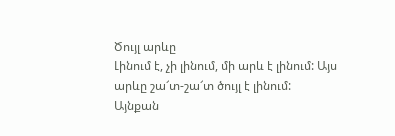Ծույլ արևը
Լինում է, չի լինում, մի արև է լինում: Այս արևը շա՜տ-շա՜տ ծույլ է լինում:
Այնքան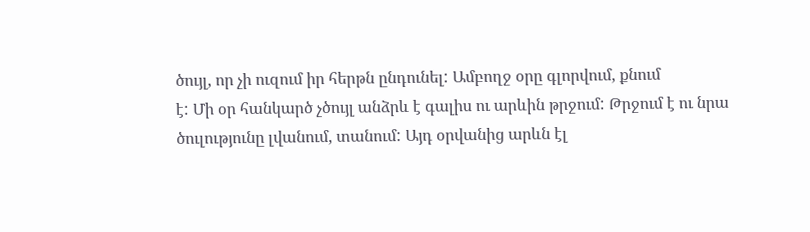ծույլ, որ չի ուզում իր հերթն ընդունել: Ամբողջ օրը գլորվում, քնում
է: Մի օր հանկարծ չծույլ անձրև է գալիս ու արևին թրջում: Թրջում է ու նրա
ծուլությունը լվանում, տանում: Այդ օրվանից արևն էլ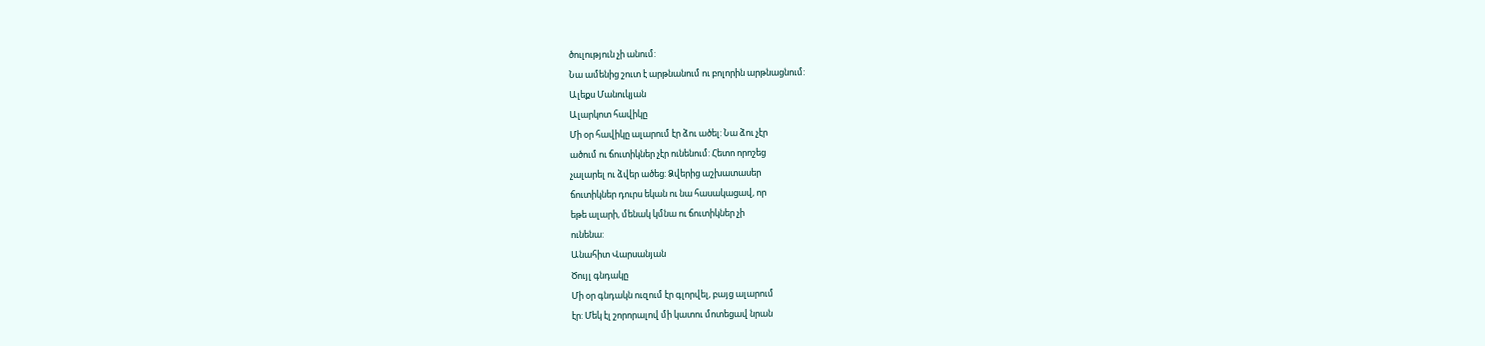ծուլություն չի անում:
Նա ամենից շուտ է արթնանում ու բոլորին արթնացնում:
Ալեքս Մանուկյան
Ալարկոտ հավիկը
Մի օր հավիկը ալարում էր ձու ածել: Նա ձու չէր
ածում ու ճուտիկներ չէր ունենում: Հետո որոշեց
չալարել ու ձվեր ածեց: Ձվերից աշխատասեր
ճուտիկներ դուրս եկան ու նա հասակացավ, որ
եթե ալարի, մենակ կմնա ու ճուտիկներ չի
ունենա:
Անահիտ Վարսանյան
Ծույլ գնդակը
Մի օր գնդակն ուզում էր գլորվել, բայց ալարում
էր: Մեկ էլ շորորալով մի կատու մոտեցավ նրան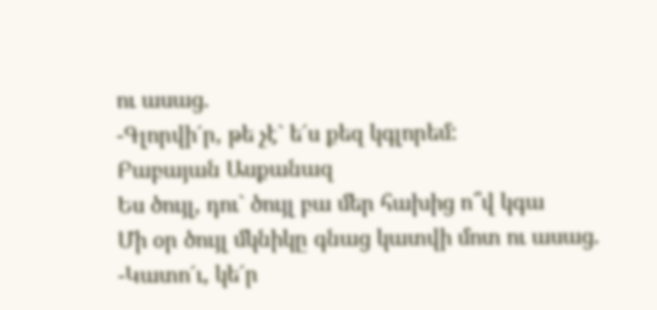ու ասաց.
-Գլորվի´ր, թե չէ` ե´ս քեզ կգլորեմ:
Բաբայան Ասքանազ
Ես ծույլ, դու` ծույլ բա մեր հախից ո՞վ կգա
Մի օր ծույլ մկնիկը գնաց կատվի մոտ ու ասաց.
-Կատո´ւ, կե´ր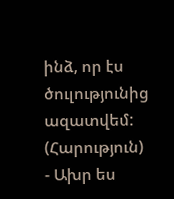ինձ, որ էս ծուլությունից ազատվեմ: (Հարություն)
- Ախր ես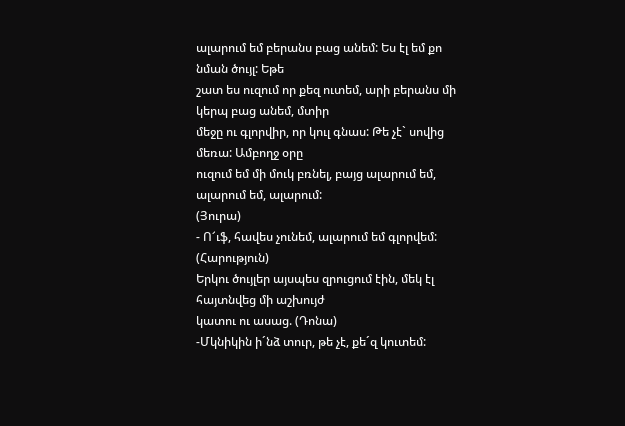ալարում եմ բերանս բաց անեմ: Ես էլ եմ քո նման ծույլ: Եթե
շատ ես ուզում որ քեզ ուտեմ, արի բերանս մի կերպ բաց անեմ, մտիր
մեջը ու գլորվիր, որ կուլ գնաս: Թե չէ` սովից մեռա: Ամբողջ օրը
ուզում եմ մի մուկ բռնել, բայց ալարում եմ, ալարում եմ, ալարում:
(Յուրա)
- Ո՜ւֆ, հավես չունեմ, ալարում եմ գլորվեմ: (Հարություն)
Երկու ծույլեր այսպես զրուցում էին, մեկ էլ հայտնվեց մի աշխույժ
կատու ու ասաց. (Դոնա)
-Մկնիկին ի´նձ տուր, թե չէ, քե´զ կուտեմ: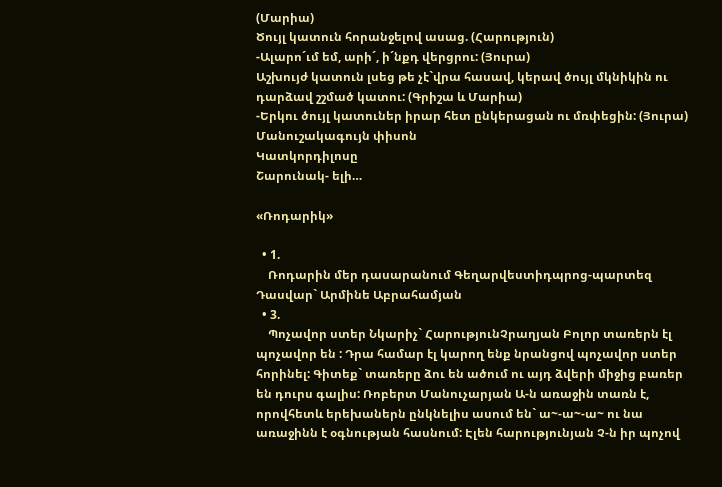(Մարիա)
Ծույլ կատուն հորանջելով ասաց. (Հարություն)
-Ալարո´ւմ եմ, արի´, ի´նքդ վերցրու: (Յուրա)
Աշխույժ կատուն լսեց թե չէ`վրա հասավ, կերավ ծույլ մկնիկին ու
դարձավ շշմած կատու: (Գրիշա և Մարիա)
-Երկու ծույլ կատուներ իրար հետ ընկերացան ու մռփեցին: (Յուրա)
Մանուշակագույն փիսոն
Կատկորդիլոսը
Շարունակ- ելի…

«Ռոդարիկ»

  • 1.
    Ռոդարին մեր դասարանում Գեղարվեստիդպրոց-պարտեզ Դասվար` Արմինե Աբրահամյան
  • 3.
    Պոչավոր ստեր Նկարիչ` ՀարությունՉրաղյան Բոլոր տառերն էլ պոչավոր են : Դրա համար էլ կարող ենք նրանցով պոչավոր ստեր հորինել: Գիտեք` տառերը ձու են ածում ու այդ ձվերի միջից բառեր են դուրս գալիս: Ռոբերտ Մանուչարյան Ա-ն առաջին տառն է, որովհետև երեխաներն ընկնելիս ասում են` ա~-ա~-ա~ ու նա առաջինն է օգնության հասնում: Էլեն հարությունյան Չ-ն իր պոչով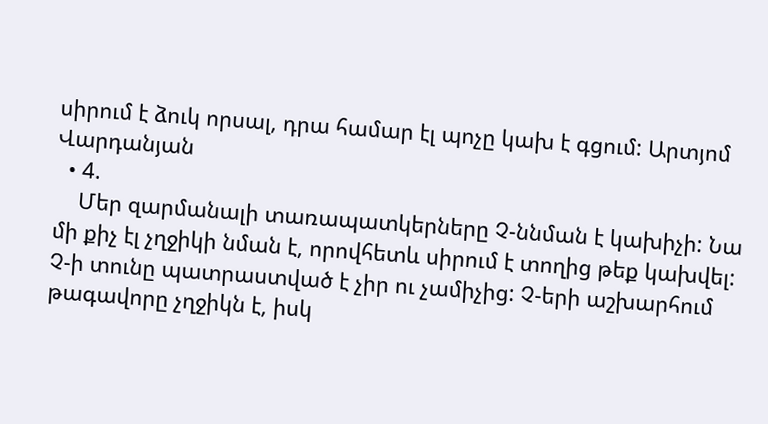սիրում է ձուկ որսալ, դրա համար էլ պոչը կախ է գցում: Արտյոմ Վարդանյան
  • 4.
    Մեր զարմանալի տառապատկերները Չ-ննման է կախիչի: Նա մի քիչ էլ չղջիկի նման է, որովհետև սիրում է տողից թեք կախվել: Չ-ի տունը պատրաստված է չիր ու չամիչից: Չ-երի աշխարհում թագավորը չղջիկն է, իսկ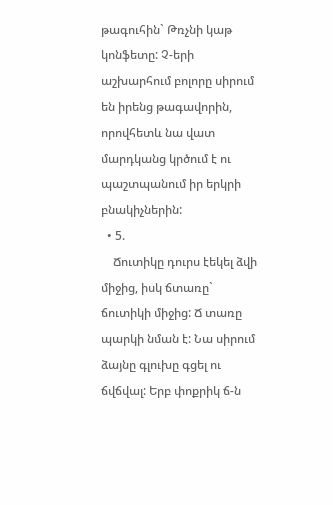թագուհին` Թռչնի կաթ կոնֆետը: Չ-երի աշխարհում բոլորը սիրում են իրենց թագավորին, որովհետև նա վատ մարդկանց կրծում է ու պաշտպանում իր երկրի բնակիչներին:
  • 5.
    Ճուտիկը դուրս էեկել ձվի միջից, իսկ ճտառը` ճուտիկի միջից: Ճ տառը պարկի նման է: Նա սիրում ձայնը գլուխը գցել ու ճվճվալ: Երբ փոքրիկ ճ-ն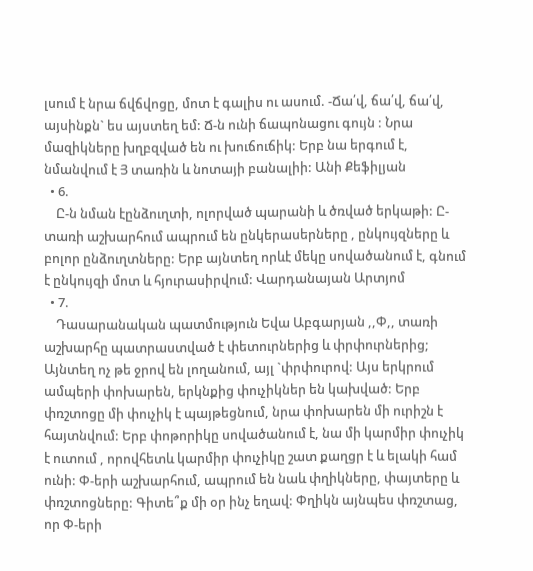լսում է նրա ճվճվոցը, մոտ է գալիս ու ասում. -Ճա՛վ, ճա՛վ, ճա՛վ, այսինքն` ես այստեղ եմ: Ճ-ն ունի ճապոնացու գույն : Նրա մազիկները խղբզված են ու խուճուճիկ: Երբ նա երգում է, նմանվում է Յ տառին և նոտայի բանալիի: Անի Քեֆիլյան
  • 6.
    Ը-ն նման էընձուղտի, ոլորված պարանի և ծռված երկաթի: Ը-տառի աշխարհում ապրում են ընկերասերները , ընկույզները և բոլոր ընձուղտները: Երբ այնտեղ որևէ մեկը սովածանում է, գնում է ընկույզի մոտ և հյուրասիրվում: Վարդանայան Արտյոմ
  • 7.
    Դասարանական պատմություն Եվա Աբգարյան ,,Փ,, տառի աշխարհը պատրաստված է փետուրներից և փրփուրներից; Այնտեղ ոչ թե ջրով են լողանում, այլ `փրփուրով: Այս երկրում ամպերի փոխարեն, երկնքից փուչիկներ են կախված: Երբ փռշտոցը մի փուչիկ է պայթեցնում, նրա փոխարեն մի ուրիշն է հայտնվում: Երբ փոթորիկը սովածանում է, նա մի կարմիր փուչիկ է ուտում , որովհետև կարմիր փուչիկը շատ քաղցր է և ելակի համ ունի: Փ-երի աշխարհում, ապրում են նաև փղիկները, փայտերը և փռշտոցները: Գիտե՞ք մի օր ինչ եղավ: Փղիկն այնպես փռշտաց, որ Փ-երի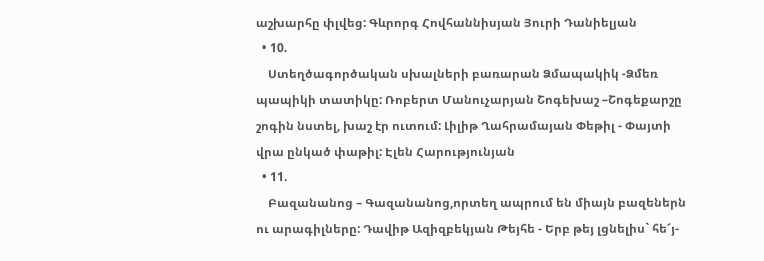աշխարհը փլվեց: Գևրորգ Հովհաննիսյան Յուրի Դանիելյան
  • 10.
    Ստեղծագործական սխալների բառարան Ձմապակիկ -Ձմեռ պապիկի տատիկը: Ռոբերտ Մանուչարյան Շոգեխաշ –Շոգեքարշը շոգին նստել, խաշ էր ուտում: Լիլիթ Ղահրամայան Փեթիլ - Փայտի վրա ընկած փաթիլ: Էլեն Հարությունյան
  • 11.
    Բազանանոց – Գազանանոց,որտեղ ապրում են միայն բազեներն ու արագիլները: Դավիթ Ազիզբեկյան Թեյհե - Երբ թեյ լցնելիս` հե՜յ-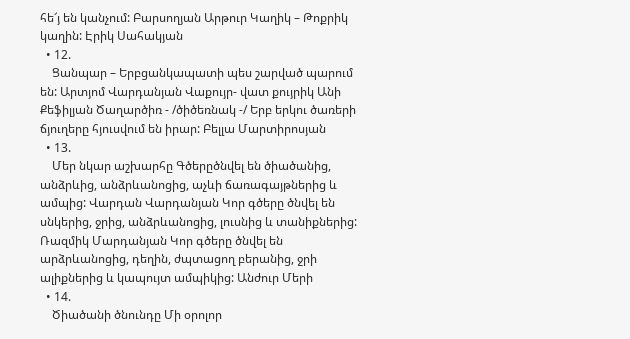հե՜յ են կանչում: Բարսողյան Արթուր Կաղիկ – Թոքրիկ կաղին: Էրիկ Սահակյան
  • 12.
    Ցանպար – Երբցանկապատի պես շարված պարում են: Արտյոմ Վարդանյան Վաքույր- վատ քույրիկ Անի Քեֆիլյան Ծաղարծիռ - /ծիծեռնակ -/ Երբ երկու ծառերի ճյուղերը հյուսվում են իրար: Բելլա Մարտիրոսյան
  • 13.
    Մեր նկար աշխարհը Գծերըծնվել են ծիածանից, անձրևից, անձրևանոցից, աչևի ճառագայթներից և ամպից: Վարդան Վարդանյան Կոր գծերը ծնվել են սնկերից, ջրից, անձրևանոցից, լուսնից և տանիքներից: Ռազմիկ Մարդանյան Կոր գծերը ծնվել են արձրևանոցից, դեղին, ժպտացող բերանից, ջրի ալիքներից և կապույտ ամպիկից: Անժուր Մերի
  • 14.
    Ծիածանի ծնունդը Մի օրոլոր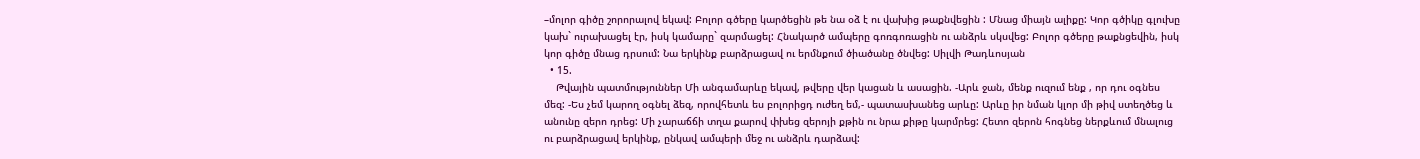–մոլոր գիծը շորորալով եկավ: Բոլոր գծերը կարծեցին թե նա օձ է ու վախից թաքնվեցին : Մնաց միայն ալիքը: Կոր գծիկը գլուխը կախ` ուրախացել էր, իսկ կամարը` զարմացել: Հնակարծ ամպերը գոռգոռացին ու անձրև սկսվեց: Բոլոր գծերը թաքնցեվին, իսկ կոր գիծը մնաց դրսում: Նա երկինք բարձրացավ ու երմնքում ծիածանը ծնվեց: Սիլվի Թադևոսյան
  • 15.
    Թվային պատմություններ Մի անգամարևը եկավ, թվերը վեր կացան և ասացին. -Արև ջան, մենք ուզում ենք , որ դու օգնես մեզ: -Ես չեմ կարող օգնել ձեզ, որովհետև ես բոլորիցդ ուժեղ եմ,- պատասխանեց արևը: Արևը իր նման կլոր մի թիվ ստեղծեց և անունը զերո դրեց: Մի չարաճճի տղա քարով փխեց զերոյի քթին ու նրա քիթը կարմրեց: Հետո զերոն հոգնեց ներքևում մնալուց ու բարձրացավ երկինք, ընկավ ամպերի մեջ ու անձրև դարձավ: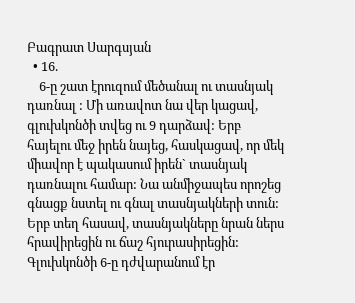Բագրատ Սարգսյան
  • 16.
    6-ը շատ էրուզում մեծանալ ու տասնյակ դառնալ : Մի առավոտ նա վեր կացավ, գլուխկոնծի տվեց ու 9 դարձավ: Երբ հայելու մեջ իրեն նայեց, հասկացավ, որ մեկ միավոր է պակասում իրեն` տասնյակ դառնալու համար: Նա անմիջապես որոշեց գնացք նստել ու գնալ տասնյակների տուն: Երբ տեղ հասավ, տասնյակները նրան ներս հրավիրեցին ու ճաշ հյուրասիրեցին: Գլուխկոնծի 6-ը դժվարանում էր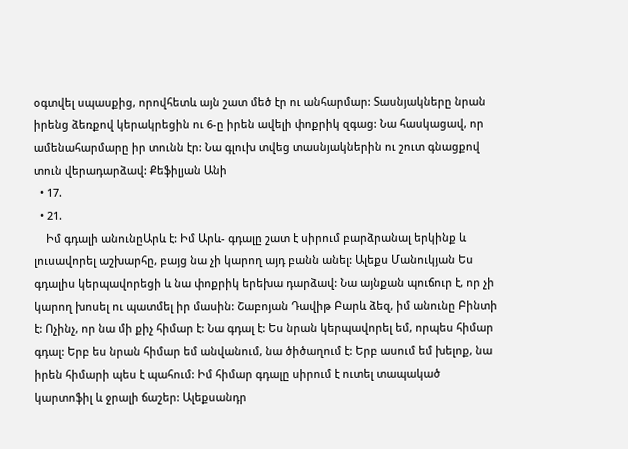օգտվել սպասքից, որովհետև այն շատ մեծ էր ու անհարմար: Տասնյակները նրան իրենց ձեռքով կերակրեցին ու 6-ը իրեն ավելի փոքրիկ զգաց: Նա հասկացավ, որ ամենահարմարը իր տունն էր: Նա գլուխ տվեց տասնյակներին ու շուտ գնացքով տուն վերադարձավ: Քեֆիլյան Անի
  • 17.
  • 21.
    Իմ գդալի անունըԱրև է: Իմ Արև- գդալը շատ է սիրում բարձրանալ երկինք և լուսավորել աշխարհը, բայց նա չի կարող այդ բանն անել: Ալեքս Մանուկյան Ես գդալիս կերպավորեցի և նա փոքրիկ երեխա դարձավ: Նա այնքան պուճուր է, որ չի կարող խոսել ու պատմել իր մասին: Շաբոյան Դավիթ Բարև ձեզ, իմ անունը Բինտի է: Ոչինչ, որ նա մի քիչ հիմար է: Նա գդալ է: Ես նրան կերպավորել եմ, որպես հիմար գդալ: Երբ ես նրան հիմար եմ անվանում, նա ծիծաղում է: Երբ ասում եմ խելոք, նա իրեն հիմարի պես է պահում: Իմ հիմար գդալը սիրում է ուտել տապակած կարտոֆիլ և ջրալի ճաշեր: Ալեքսանդր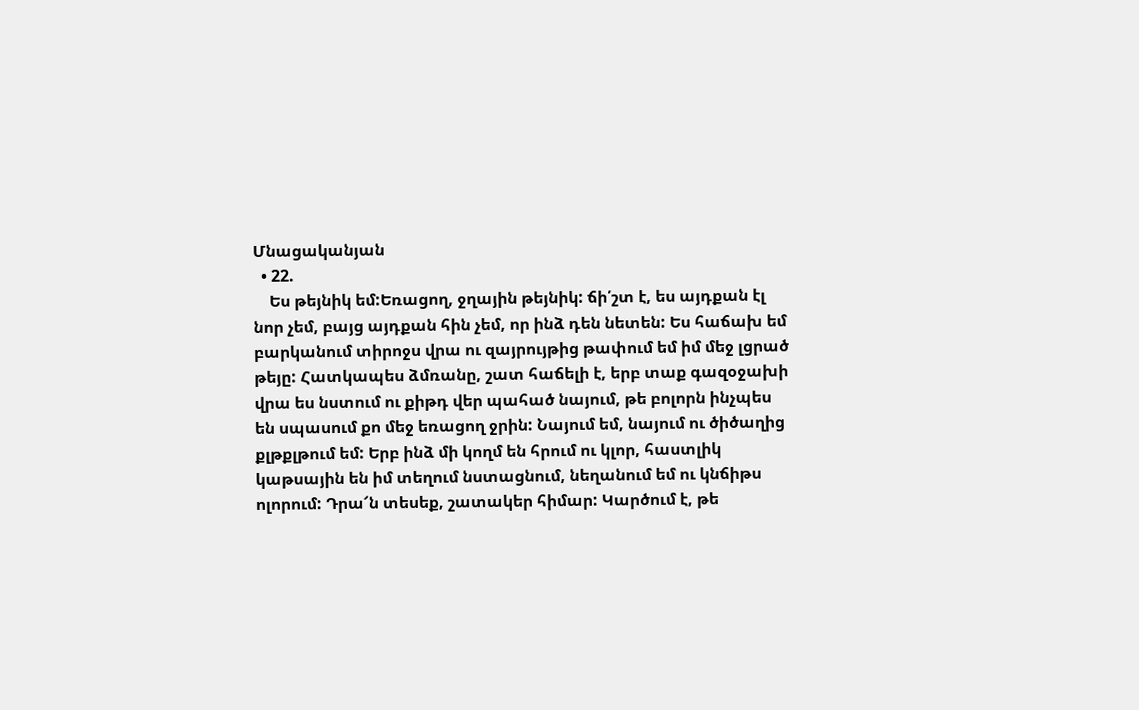Մնացականյան
  • 22.
    Ես թեյնիկ եմ:Եռացող, ջղային թեյնիկ: ճի՛շտ է, ես այդքան էլ նոր չեմ, բայց այդքան հին չեմ, որ ինձ դեն նետեն: Ես հաճախ եմ բարկանում տիրոջս վրա ու զայրույթից թափում եմ իմ մեջ լցրած թեյը: Հատկապես ձմռանը, շատ հաճելի է, երբ տաք գազօջախի վրա ես նստում ու քիթդ վեր պահած նայում, թե բոլորն ինչպես են սպասում քո մեջ եռացող ջրին: Նայում եմ, նայում ու ծիծաղից քլթքլթում եմ: Երբ ինձ մի կողմ են հրում ու կլոր, հաստլիկ կաթսային են իմ տեղում նստացնում, նեղանում եմ ու կնճիթս ոլորում: Դրա՜ն տեսեք, շատակեր հիմար: Կարծում է, թե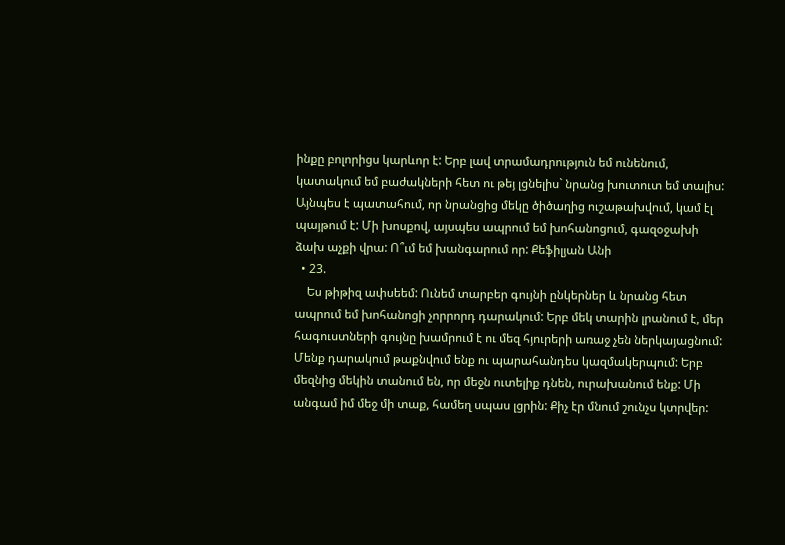ինքը բոլորիցս կարևոր է: Երբ լավ տրամադրություն եմ ունենում, կատակում եմ բաժակների հետ ու թեյ լցնելիս` նրանց խուտուտ եմ տալիս: Այնպես է պատահում, որ նրանցից մեկը ծիծաղից ուշաթախվում, կամ էլ պայթում է: Մի խոսքով, այսպես ապրում եմ խոհանոցում, գազօջախի ձախ աչքի վրա: Ո՞ւմ եմ խանգարում որ: Քեֆիլյան Անի
  • 23.
    Ես թիթիզ ափսեեմ: Ունեմ տարբեր գույնի ընկերներ և նրանց հետ ապրում եմ խոհանոցի չորրորդ դարակում: Երբ մեկ տարին լրանում է, մեր հագուստների գույնը խամրում է ու մեզ հյուրերի առաջ չեն ներկայացնում: Մենք դարակում թաքնվում ենք ու պարահանդես կազմակերպում: Երբ մեզնից մեկին տանում են, որ մեջն ուտելիք դնեն, ուրախանում ենք: Մի անգամ իմ մեջ մի տաք, համեղ սպաս լցրին: Քիչ էր մնում շունչս կտրվեր: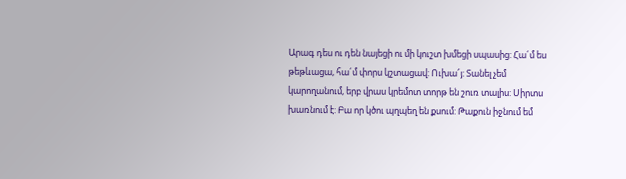Արագ դես ու դեն նայեցի ու մի կուշտ խմեցի սպասից: Հա´մ ես թեթևացա, հա´մ փորս կշտացավ: Ուխա՜յ: Տանել չեմ կարողանում, երբ վրաս կրեմոտ տորթ են շուռ տալիս: Սիրտս խառնում է: Բա որ կծու պղպեղ են քսում: Թաքուն իջնում եմ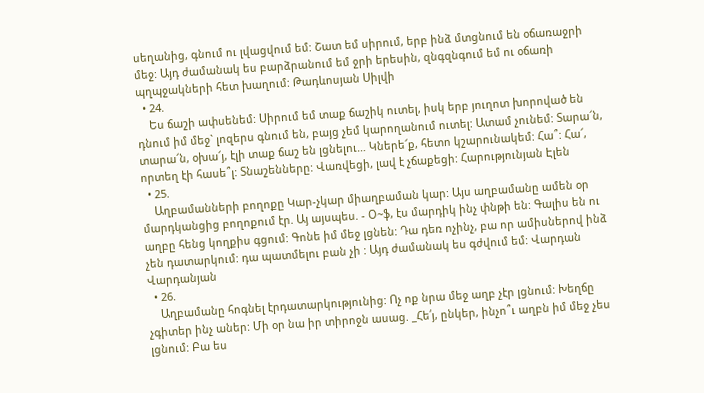սեղանից, գնում ու լվացվում եմ: Շատ եմ սիրում, երբ ինձ մտցնում են օճառաջրի մեջ: Այդ ժամանակ ես բարձրանում եմ ջրի երեսին, զնգզնգում եմ ու օճառի պղպջակների հետ խաղում: Թադևոսյան Սիլվի
  • 24.
    Ես ճաշի ափսենեմ: Սիրում եմ տաք ճաշիկ ուտել, իսկ երբ յուղոտ խորոված են դնում իմ մեջ` լոզերս գնում են, բայց չեմ կարողանում ուտել: Ատամ չունեմ: Տարա՜ն, տարա՜ն, օխա՜յ, էլի տաք ճաշ են լցնելու… Կներե՜ք, հետո կշարունակեմ: Հա՞: Հա՜, որտեղ էի հասե՞լ: Տնաշենները: Վառվեցի, լավ է չճաքեցի: Հարությունյան Էլեն
  • 25.
    Աղբամանների բողոքը Կար-չկար միաղբաման կար: Այս աղբամանը ամեն օր մարդկանցից բողոքում էր. Այ այսպես. - Օ~ֆ, էս մարդիկ ինչ փնթի են: Գալիս են ու աղբը հենց կողքիս գցում: Գոնե իմ մեջ լցնեն: Դա դեռ ոչինչ, բա որ ամիսներով ինձ չեն դատարկում: դա պատմելու բան չի : Այդ ժամանակ ես գժվում եմ: Վարդան Վարդանյան
  • 26.
    Աղբամանը հոգնել էրդատարկությունից: Ոչ ոք նրա մեջ աղբ չէր լցնում: Խեղճը չգիտեր ինչ աներ: Մի օր նա իր տիրոջն ասաց. _Հե՛յ, ընկեր, ինչո՞ւ աղբն իմ մեջ չես լցնում: Բա ես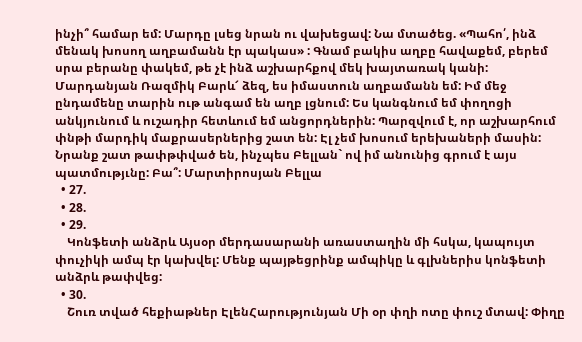ինչի՞ համար եմ: Մարդը լսեց նրան ու վախեցավ: Նա մտածեց. «Պահո՛, ինձ մենակ խոսող աղբամանն էր պակաս» : Գնամ բակիս աղբը հավաքեմ, բերեմ սրա բերանը փակեմ, թե չէ ինձ աշխարհքով մեկ խայտառակ կանի: Մարդանյան Ռազմիկ Բարև՜ ձեզ, ես իմաստուն աղբամանն եմ: Իմ մեջ ընդամենը տարին ութ անգամ են աղբ լցնում: Ես կանգնում եմ փողոցի անկյունում և ուշադիր հետևում եմ անցորդներին: Պարզվում է, որ աշխարհում փնթի մարդիկ մաքրասերներից շատ են: Էլ չեմ խոսում երեխաների մասին: Նրանք շատ թափթփված են, ինչպես Բելլան` ով իմ անունից գրում է այս պատմությւնը: Բա՞: Մարտիրոսյան Բելլա
  • 27.
  • 28.
  • 29.
    Կոնֆետի անձրև Այսօր մերդասարանի առաստաղին մի հսկա, կապույտ փուչիկի ամպ էր կախվել: Մենք պայթեցրինք ամպիկը և գլխներիս կոնֆետի անձրև թափվեց:
  • 30.
    Շուռ տված հեքիաթներ ԷլենՀարությունյան Մի օր փղի ոտը փուշ մտավ: Փիղը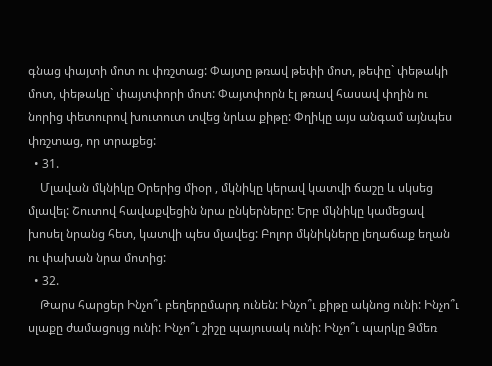գնաց փայտի մոտ ու փռշտաց: Փայտը թռավ թեփի մոտ, թեփը` փեթակի մոտ, փեթակը` փայտփորի մոտ: Փայտփորն էլ թռավ հասավ փղին ու նորից փետուրով խուտուտ տվեց նրևա քիթը: Փղիկը այս անգամ այնպես փռշտաց, որ տրաքեց:
  • 31.
    Մլավան մկնիկը Օրերից միօր , մկնիկը կերավ կատվի ճաշը և սկսեց մլավել: Շուտով հավաքվեցին նրա ընկերները: Երբ մկնիկը կամեցավ խոսել նրանց հետ, կատվի պես մլավեց: Բոլոր մկնիկները լեղաճաք եղան ու փախան նրա մոտից:
  • 32.
    Թարս հարցեր Ինչո՞ւ բեղերըմարդ ունեն: Ինչո՞ւ քիթը ակնոց ունի: Ինչո՞ւ սլաքը ժամացույց ունի: Ինչո՞ւ շիշը պայուսակ ունի: Ինչո՞ւ պարկը Ձմեռ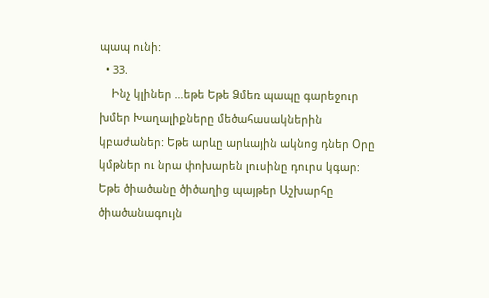պապ ունի:
  • 33.
    Ինչ կլիներ …եթե Եթե Ձմեռ պապը գարեջուր խմեր Խաղալիքները մեծահասակներին կբաժաներ: Եթե արևը արևային ակնոց դներ Օրը կմթներ ու նրա փոխարեն լուսինը դուրս կգար: Եթե ծիածանը ծիծաղից պայթեր Աշխարհը ծիածանագույն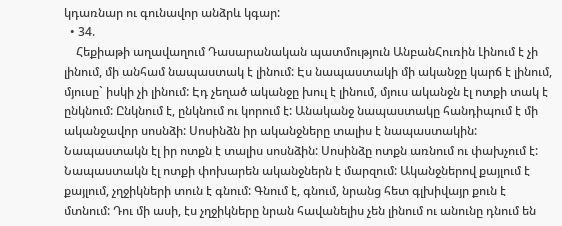կդառնար ու գունավոր անձրև կգար:
  • 34.
    Հեքիաթի աղավաղում Դասարանական պատմություն ԱնբանՀուռին Լինում է չի լինում, մի անհամ նապաստակ է լինում: Էս նապաստակի մի ականջը կարճ է լինում, մյուսը` իսկի չի լինում: Էդ չեղած ականջը խուլ է լինում, մյուս ականջն էլ ոտքի տակ է ընկնում: Ընկնում է, ընկնում ու կորում է: Անականջ նապաստակը հանդիպում է մի ականջավոր սոսնձի: Սոսինձն իր ականջները տալիս է նապաստակին: Նապաստակն էլ իր ոտքն է տալիս սոսնձին: Սոսինձը ոտքն առնում ու փախչում է: Նապաստակն էլ ոտքի փոխարեն ականջներն է մարզում: Ականջներով քայլում է քայլում, չղջիկների տուն է գնում: Գնում է, գնում, նրանց հետ գլխիվայր քուն է մտնում: Դու մի ասի, էս չղջիկները նրան հավանելիս չեն լինում ու անունը դնում են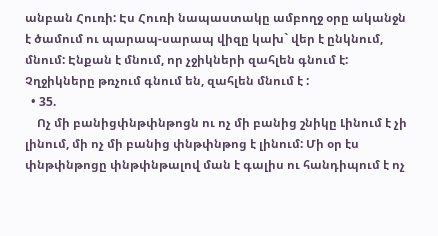անբան Հուռի: Էս Հուռի նապաստակը ամբողջ օրը ականջն է ծամում ու պարապ-սարապ վիզը կախ` վեր է ընկնում, մնում: Էնքան է մնում, որ չջիկների զահլեն գնում է: Չղջիկները թռչում գնում են, զահլեն մնում է :
  • 35.
    Ոչ մի բանիցփնթփնթոցն ու ոչ մի բանից շնիկը Լինում է չի լինում, մի ոչ մի բանից փնթփնթոց է լինում: Մի օր էս փնթփնթոցը փնթփնթալով ման է գալիս ու հանդիպում է ոչ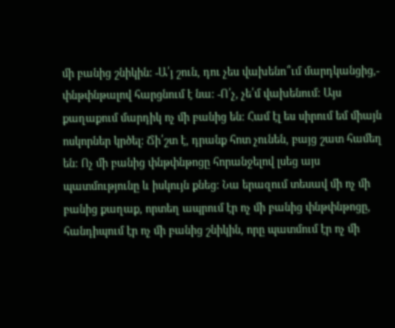մի բանից շնիկին: -Ա՛յ շուն, դու չես վախենո՞ւմ մարդկանցից,- փնթփնթալով հարցնում է նա: -Ո՛չ, չե՛մ վախենում: Այս քաղաքում մարդիկ ոչ մի բանից են: Համ էլ ես սիրում եմ միայն ոսկորներ կրծել: Ճի՛շտ է, դրանք հոտ չունեն, բայց շատ համեղ են: Ոչ մի բանից փնթփնթոցը հորանջելով լսեց այս պատմությունը և իսկույն քնեց: Նա երազում տեսավ մի ոչ մի բանից քաղաք, որտեղ ապրում էր ոչ մի բանից փնթփնթոցը, հանդիպում էր ոչ մի բանից շնիկին, որը պատմում էր ոչ մի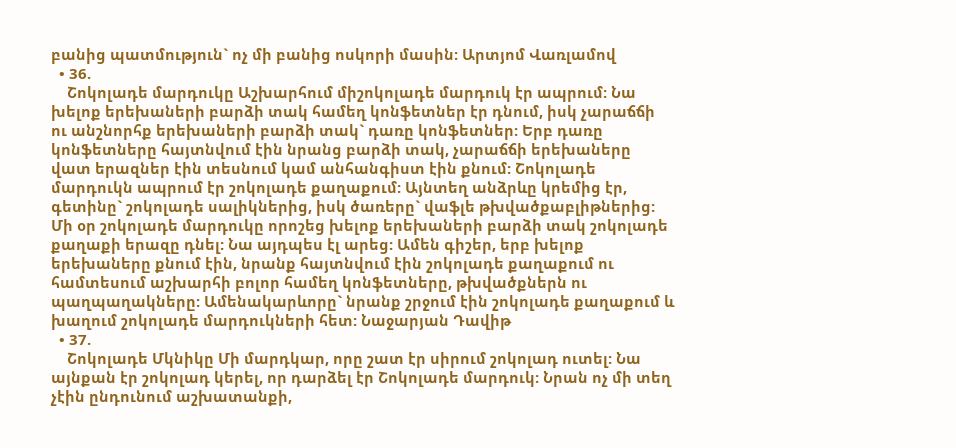բանից պատմություն` ոչ մի բանից ոսկորի մասին: Արտյոմ Վառլամով
  • 36.
    Շոկոլադե մարդուկը Աշխարհում միշոկոլադե մարդուկ էր ապրում: Նա խելոք երեխաների բարձի տակ համեղ կոնֆետներ էր դնում, իսկ չարաճճի ու անշնորհք երեխաների բարձի տակ` դառը կոնֆետներ: Երբ դառը կոնֆետները հայտնվում էին նրանց բարձի տակ, չարաճճի երեխաները վատ երազներ էին տեսնում կամ անհանգիստ էին քնում: Շոկոլադե մարդուկն ապրում էր շոկոլադե քաղաքում: Այնտեղ անձրևը կրեմից էր, գետինը` շոկոլադե սալիկներից, իսկ ծառերը` վաֆլե թխվածքաբլիթներից: Մի օր շոկոլադե մարդուկը որոշեց խելոք երեխաների բարձի տակ շոկոլադե քաղաքի երազը դնել: Նա այդպես էլ արեց: Ամեն գիշեր, երբ խելոք երեխաները քնում էին, նրանք հայտնվում էին շոկոլադե քաղաքում ու համտեսում աշխարհի բոլոր համեղ կոնֆետները, թխվածքներն ու պաղպաղակները: Ամենակարևորը` նրանք շրջում էին շոկոլադե քաղաքում և խաղում շոկոլադե մարդուկների հետ: Նաջարյան Դավիթ
  • 37.
    Շոկոլադե Մկնիկը Մի մարդկար, որը շատ էր սիրում շոկոլադ ուտել: Նա այնքան էր շոկոլադ կերել, որ դարձել էր Շոկոլադե մարդուկ: Նրան ոչ մի տեղ չէին ընդունում աշխատանքի,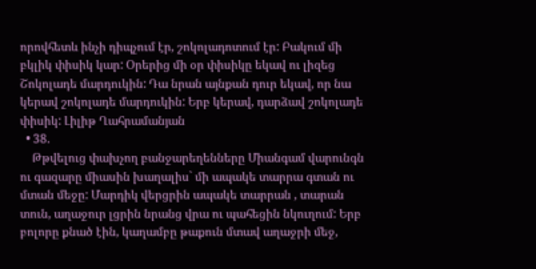որովհետև ինչի դիպչում էր, շոկոլադոտում էր: Բակում մի բկլիկ փիսիկ կար: Օրերից մի օր փիսիկը եկավ ու լիզեց Շոկոլադե մարդուկին: Դա նրան այնքան դուր եկավ, որ նա կերավ շոկոլադե մարդուկին: Երբ կերավ, դարձավ շոկոլադե փիսիկ: Լիլիթ Ղահրամանյան
  • 38.
    Թթվելուց փախչող բանջարեղենները Միանգամ վարունգն ու գազարը միասին խաղալիս` մի ապակե տարրա գտան ու մտան մեջը: Մարդիկ վերցրին ապակե տարրան , տարան տուն, աղաջուր լցրին նրանց վրա ու պահեցին նկուղում: Երբ բոլորը քնած էին, կաղամբը թաքուն մտավ աղաջրի մեջ,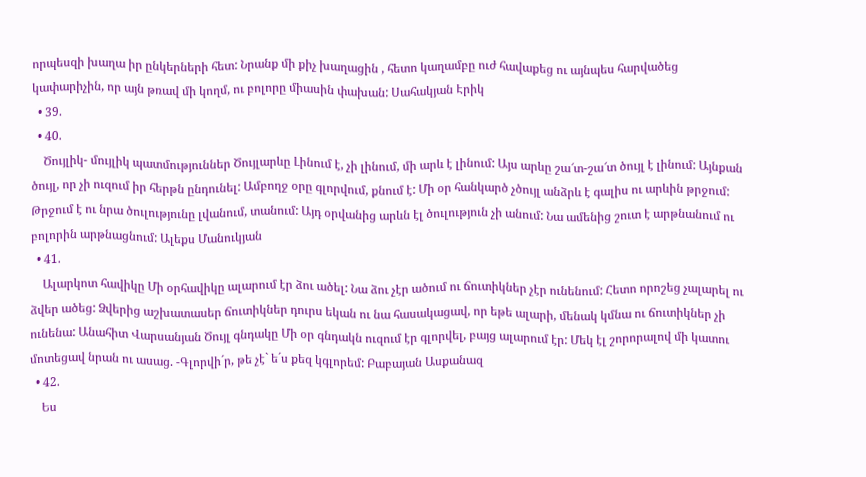որպեսզի խաղա իր ընկերների հետ: Նրանք մի քիչ խաղացին , հետո կաղամբը ուժ հավաքեց ու այնպես հարվածեց կափարիչին, որ այն թռավ մի կողմ, ու բոլորը միասին փախան: Սահակյան Էրիկ
  • 39.
  • 40.
    Ծույլիկ- մույլիկ պատմություններ Ծույլարևը Լինում է, չի լինում, մի արև է լինում: Այս արևը շա՜տ-շա՜տ ծույլ է լինում: Այնքան ծույլ, որ չի ուզում իր հերթն ընդունել: Ամբողջ օրը գլորվում, քնում է: Մի օր հանկարծ չծույլ անձրև է գալիս ու արևին թրջում: Թրջում է ու նրա ծուլությունը լվանում, տանում: Այդ օրվանից արևն էլ ծուլություն չի անում: Նա ամենից շուտ է արթնանում ու բոլորին արթնացնում: Ալեքս Մանուկյան
  • 41.
    Ալարկոտ հավիկը Մի օրհավիկը ալարում էր ձու ածել: Նա ձու չէր ածում ու ճուտիկներ չէր ունենում: Հետո որոշեց չալարել ու ձվեր ածեց: Ձվերից աշխատասեր ճուտիկներ դուրս եկան ու նա հասակացավ, որ եթե ալարի, մենակ կմնա ու ճուտիկներ չի ունենա: Անահիտ Վարսանյան Ծույլ գնդակը Մի օր գնդակն ուզում էր գլորվել, բայց ալարում էր: Մեկ էլ շորորալով մի կատու մոտեցավ նրան ու ասաց. -Գլորվի´ր, թե չէ` ե´ս քեզ կգլորեմ: Բաբայան Ասքանազ
  • 42.
    Ես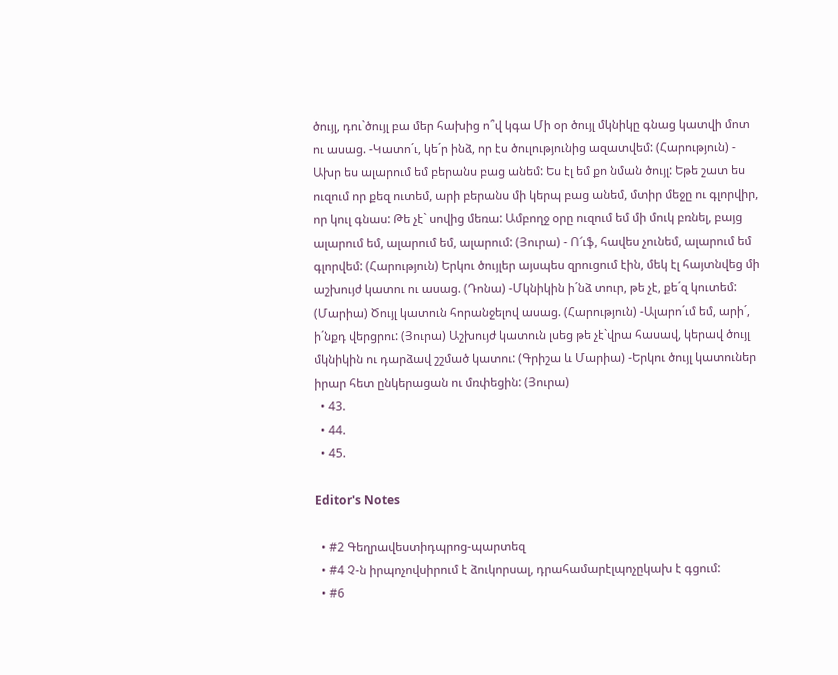ծույլ, դու`ծույլ բա մեր հախից ո՞վ կգա Մի օր ծույլ մկնիկը գնաց կատվի մոտ ու ասաց. -Կատո´ւ, կե´ր ինձ, որ էս ծուլությունից ազատվեմ: (Հարություն) - Ախր ես ալարում եմ բերանս բաց անեմ: Ես էլ եմ քո նման ծույլ: Եթե շատ ես ուզում որ քեզ ուտեմ, արի բերանս մի կերպ բաց անեմ, մտիր մեջը ու գլորվիր, որ կուլ գնաս: Թե չէ` սովից մեռա: Ամբողջ օրը ուզում եմ մի մուկ բռնել, բայց ալարում եմ, ալարում եմ, ալարում: (Յուրա) - Ո՜ւֆ, հավես չունեմ, ալարում եմ գլորվեմ: (Հարություն) Երկու ծույլեր այսպես զրուցում էին, մեկ էլ հայտնվեց մի աշխույժ կատու ու ասաց. (Դոնա) -Մկնիկին ի´նձ տուր, թե չէ, քե´զ կուտեմ: (Մարիա) Ծույլ կատուն հորանջելով ասաց. (Հարություն) -Ալարո´ւմ եմ, արի´, ի´նքդ վերցրու: (Յուրա) Աշխույժ կատուն լսեց թե չէ`վրա հասավ, կերավ ծույլ մկնիկին ու դարձավ շշմած կատու: (Գրիշա և Մարիա) -Երկու ծույլ կատուներ իրար հետ ընկերացան ու մռփեցին: (Յուրա)
  • 43.
  • 44.
  • 45.

Editor's Notes

  • #2 Գեղրավեստիդպրոց-պարտեզ
  • #4 Չ-ն իրպոչովսիրում է ձուկորսալ, դրահամարէլպոչըկախ է գցում:
  • #6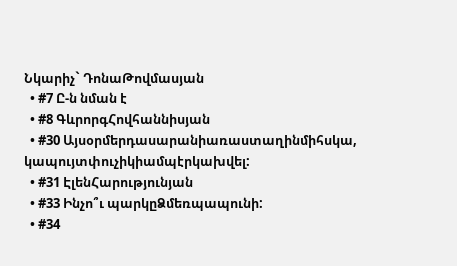Նկարիչ` ԴոնաԹովմասյան
  • #7 Ը-ն նման է
  • #8 ԳևրորգՀովհաննիսյան
  • #30 Այսօրմերդասարանիառաստաղինմիհսկա, կապույտփուչիկիամպէրկախվել:
  • #31 ԷլենՀարությունյան
  • #33 Ինչո՞ւ պարկըՁմեռպապունի:
  • #34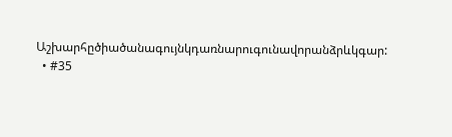Աշխարհըծիածանագույնկդառնարուգունավորանձրևկգար:
  • #35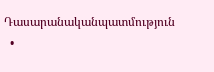Դասարանականպատմություն
  •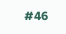#46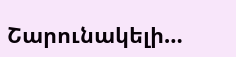Շարունակելի…